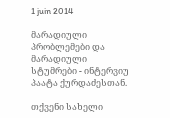1 juin 2014

მარადიული პრობლემები და მარადიული სტუმრები - ინტერვიუ პაატა ქურდაძესთან.

თქვენი სახელი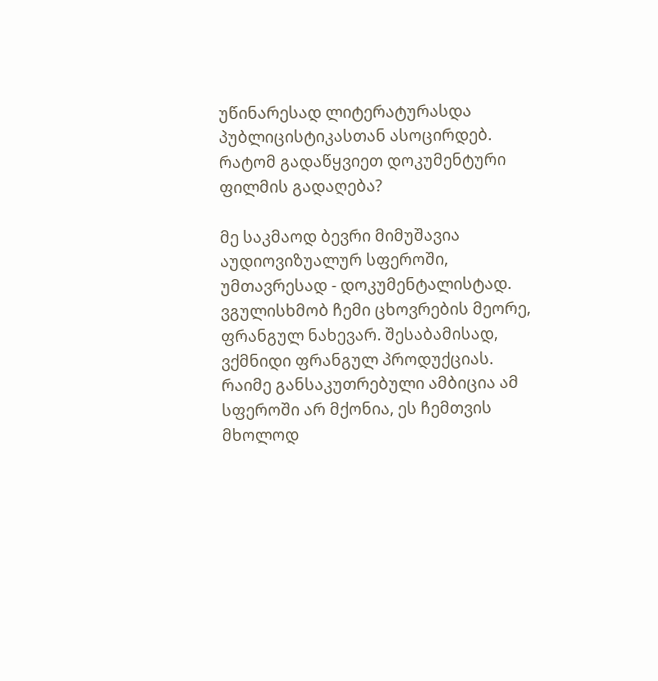უწინარესად ლიტერატურასდა პუბლიცისტიკასთან ასოცირდებ. რატომ გადაწყვიეთ დოკუმენტური ფილმის გადაღება?

მე საკმაოდ ბევრი მიმუშავია აუდიოვიზუალურ სფეროში, უმთავრესად - დოკუმენტალისტად. ვგულისხმობ ჩემი ცხოვრების მეორე, ფრანგულ ნახევარ. შესაბამისად, ვქმნიდი ფრანგულ პროდუქციას. რაიმე განსაკუთრებული ამბიცია ამ სფეროში არ მქონია, ეს ჩემთვის მხოლოდ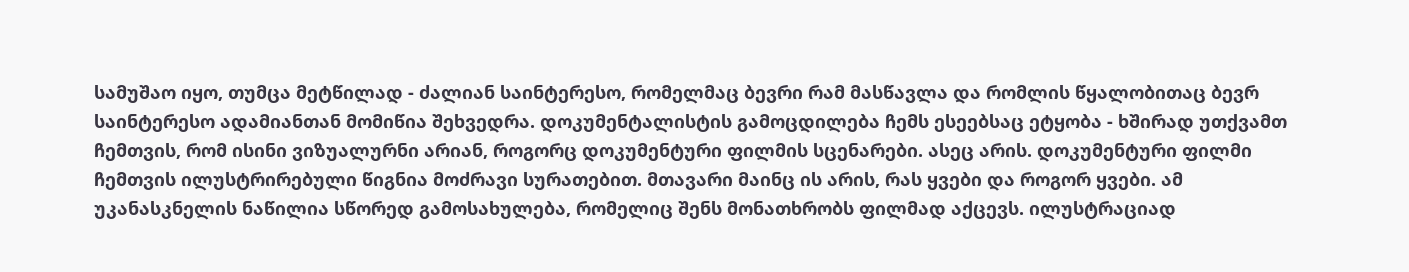სამუშაო იყო, თუმცა მეტწილად - ძალიან საინტერესო, რომელმაც ბევრი რამ მასწავლა და რომლის წყალობითაც ბევრ საინტერესო ადამიანთან მომიწია შეხვედრა. დოკუმენტალისტის გამოცდილება ჩემს ესეებსაც ეტყობა - ხშირად უთქვამთ ჩემთვის, რომ ისინი ვიზუალურნი არიან, როგორც დოკუმენტური ფილმის სცენარები. ასეც არის. დოკუმენტური ფილმი ჩემთვის ილუსტრირებული წიგნია მოძრავი სურათებით. მთავარი მაინც ის არის, რას ყვები და როგორ ყვები. ამ უკანასკნელის ნაწილია სწორედ გამოსახულება, რომელიც შენს მონათხრობს ფილმად აქცევს. ილუსტრაციად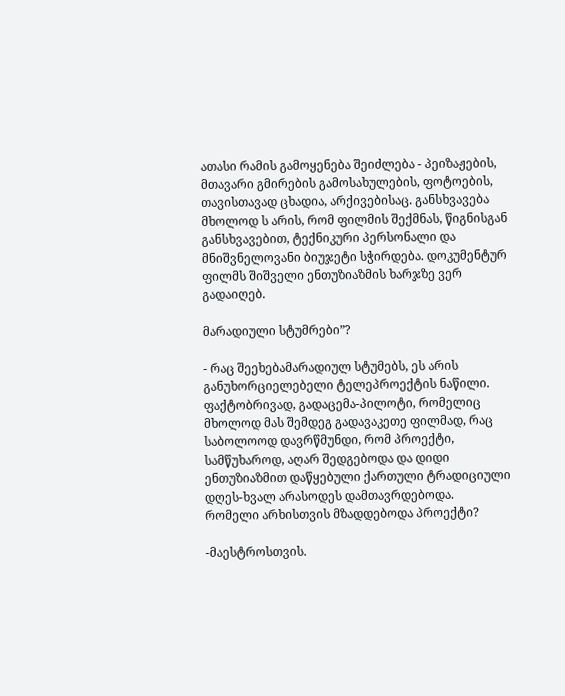ათასი რამის გამოყენება შეიძლება - პეიზაჟების, მთავარი გმირების გამოსახულების, ფოტოების, თავისთავად ცხადია, არქივებისაც. განსხვავება მხოლოდ ს არის, რომ ფილმის შექმნას, წიგნისგან განსხვავებით, ტექნიკური პერსონალი და მნიშვნელოვანი ბიუჯეტი სჭირდება. დოკუმენტურ ფილმს შიშველი ენთუზიაზმის ხარჯზე ვერ გადაიღებ.

მარადიული სტუმრები”?

- რაც შეეხებამარადიულ სტუმებს, ეს არის განუხორციელებელი ტელეპროექტის ნაწილი. ფაქტობრივად, გადაცემა-პილოტი, რომელიც მხოლოდ მას შემდეგ გადავაკეთე ფილმად, რაც საბოლოოდ დავრწმუნდი, რომ პროექტი, სამწუხაროდ, აღარ შედგებოდა და დიდი ენთუზიაზმით დაწყებული ქართული ტრადიციული დღეს-ხვალ არასოდეს დამთავრდებოდა.
რომელი არხისთვის მზადდებოდა პროექტი?

-მაესტროსთვის.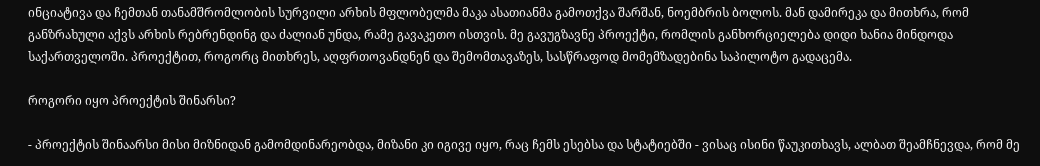ინციატივა და ჩემთან თანამშრომლობის სურვილი არხის მფლობელმა მაკა ასათიანმა გამოთქვა შარშან, ნოემბრის ბოლოს. მან დამირეკა და მითხრა, რომ განზრახული აქვს არხის რებრენდინგ და ძალიან უნდა, რამე გავაკეთო ისთვის. მე გავუგზავნე პროექტი, რომლის განხორციელება დიდი ხანია მინდოდა საქართველოში. პროექტით, როგორც მითხრეს, აღფრთოვანდნენ და შემომთავაზეს, სასწრაფოდ მომემზადებინა საპილოტო გადაცემა.

როგორი იყო პროექტის შინარსი?

- პროექტის შინაარსი მისი მიზნიდან გამომდინარეობდა, მიზანი კი იგივე იყო, რაც ჩემს ესებსა და სტატიებში - ვისაც ისინი წაუკითხავს, ალბათ შეამჩნევდა, რომ მე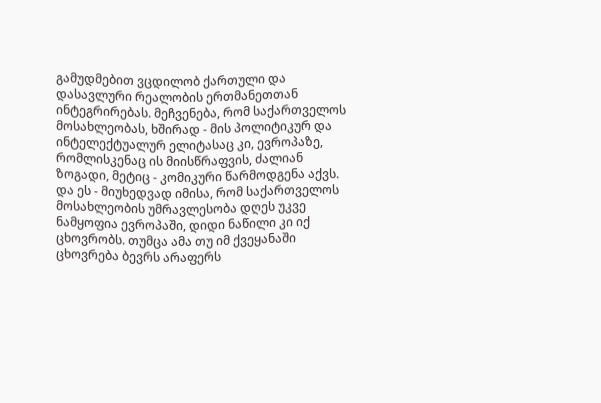გამუდმებით ვცდილობ ქართული და დასავლური რეალობის ერთმანეთთან ინტეგრირებას. მეჩვენება, რომ საქართველოს მოსახლეობას, ხშირად - მის პოლიტიკურ და ინტელექტუალურ ელიტასაც კი, ევროპაზე, რომლისკენაც ის მიისწრაფვის, ძალიან ზოგადი, მეტიც - კომიკური წარმოდგენა აქვს. და ეს - მიუხედვად იმისა, რომ საქართველოს მოსახლეობის უმრავლესობა დღეს უკვე ნამყოფია ევროპაში, დიდი ნაწილი კი იქ ცხოვრობს. თუმცა ამა თუ იმ ქვეყანაში ცხოვრება ბევრს არაფერს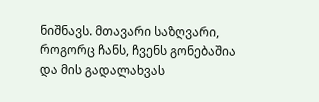ნიშნავს. მთავარი საზღვარი, როგორც ჩანს, ჩვენს გონებაშია და მის გადალახვას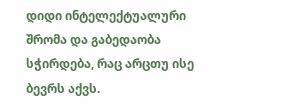დიდი ინტელექტუალური შრომა და გაბედაობა სჭირდება, რაც არცთუ ისე ბევრს აქვს.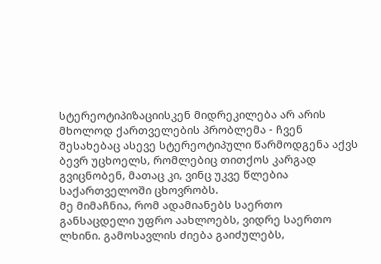სტერეოტიპიზაციისკენ მიდრეკილება არ არის მხოლოდ ქართველების პრობლემა - ჩვენ შესახებაც ასევე სტერეოტიპული წარმოდგენა აქვს ბევრ უცხოელს, რომლებიც თითქოს კარგად გვიცნობენ, მათაც კი, ვინც უკვე წლებია საქართველოში ცხოვრობს.
მე მიმაჩნია, რომ ადამიანებს საერთო განსაცდელი უფრო აახლოებს, ვიდრე საერთო ლხინი. გამოსავლის ძიება გაიძულებს,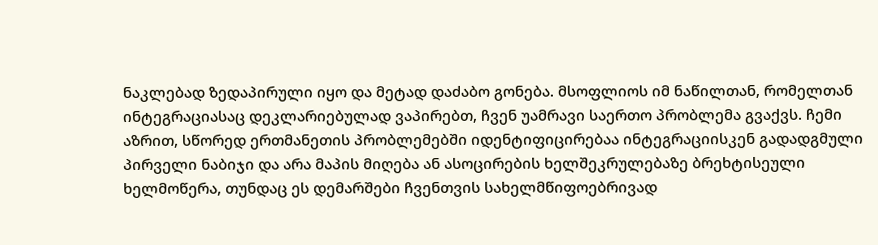ნაკლებად ზედაპირული იყო და მეტად დაძაბო გონება. მსოფლიოს იმ ნაწილთან, რომელთან ინტეგრაციასაც დეკლარიებულად ვაპირებთ, ჩვენ უამრავი საერთო პრობლემა გვაქვს. ჩემი აზრით, სწორედ ერთმანეთის პრობლემებში იდენტიფიცირებაა ინტეგრაციისკენ გადადგმული პირველი ნაბიჯი და არა მაპის მიღება ან ასოცირების ხელშეკრულებაზე ბრეხტისეული ხელმოწერა, თუნდაც ეს დემარშები ჩვენთვის სახელმწიფოებრივად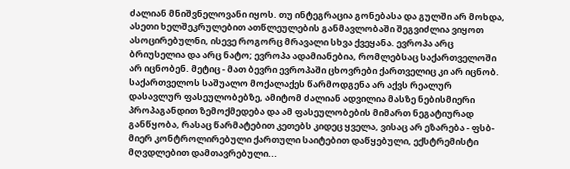ძალიან მნიშვნელოვანი იყოს. თუ ინტეგრაცია გონებასა და გულში არ მოხდა, ასეთი ხელშეკრულებით ათწლეულების განმავლობაში შეგვიძლია ვიყოთ ასოცირებულნი, ისევე როგორც მრავალი სხვა ქვეყანა. ევროპა არც ბრიუსელია და არც ნატო; ევროპა ადამიანებია, რომლებსაც საქართველოში არ იცნობენ. მეტიც - მათ ბევრი ევროპაში ცხოვრები ქართველიც კი არ იცნობ. საქართველოს საშუალო მოქალაქეს წარმოდგენა არ აქვს რეალურ დასავლურ ფასეულობებზე, ამიტომ ძალიან ადვილია მასზე ნებისმიერი პროპაგანდით ზემოქმედება და ამ ფასეულობების მიმართ ნეგატიურად განწყობა, რასაც წარმატებით კეთებს კიდეც ყველა, ვისაც არ ეზარება - ფსბ- მიერ კონტროლირებული ქართული საიტებით დაწყებული, ექსტრემისტი მღვდლებით დამთავრებული...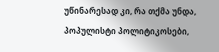უწინარესად კი, რა თქმა უნდა, პოპულისტი პოლიტიკოსები,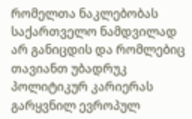რომელთა ნაკლებობას საქართველო ნამდვილად არ განიცდის და რომლებიც თავიანთ უბადრუკ პოლიტიკურ კარიერას გარყვნილ ევროპულ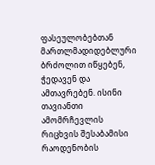ფასეულობებთან მართლმადიდებლური ბრძოლით იწყებენ, ჭედავენ და ამთავრებენ. ისინი თავიანთი ამომრჩევლის რიცხვის შესაბამისი რაოდენობის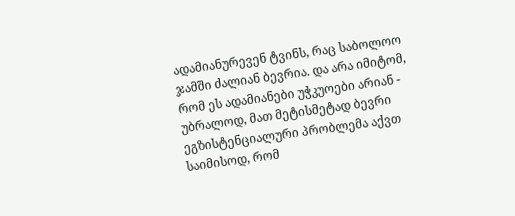ადამიანურევენ ტვინს, რაც საბოლოო ჯამში ძალიან ბევრია. და არა იმიტომ, რომ ეს ადამიანები უჭკუოები არიან - უბრალოდ, მათ მეტისმეტად ბევრი ეგზისტენციალური პრობლემა აქვთ საიმისოდ, რომ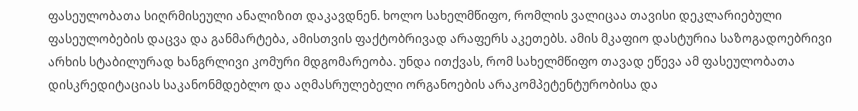ფასეულობათა სიღრმისეული ანალიზით დაკავდნენ. ხოლო სახელმწიფო, რომლის ვალიცაა თავისი დეკლარიებული ფასეულობების დაცვა და განმარტება, ამისთვის ფაქტობრივად არაფერს აკეთებს. ამის მკაფიო დასტურია საზოგადოებრივი არხის სტაბილურად ხანგრლივი კომური მდგომარეობა. უნდა ითქვას, რომ სახელმწიფო თავად ეწევა ამ ფასეულობათა დისკრედიტაციას საკანონმდებლო და აღმასრულებელი ორგანოების არაკომპეტენტურობისა და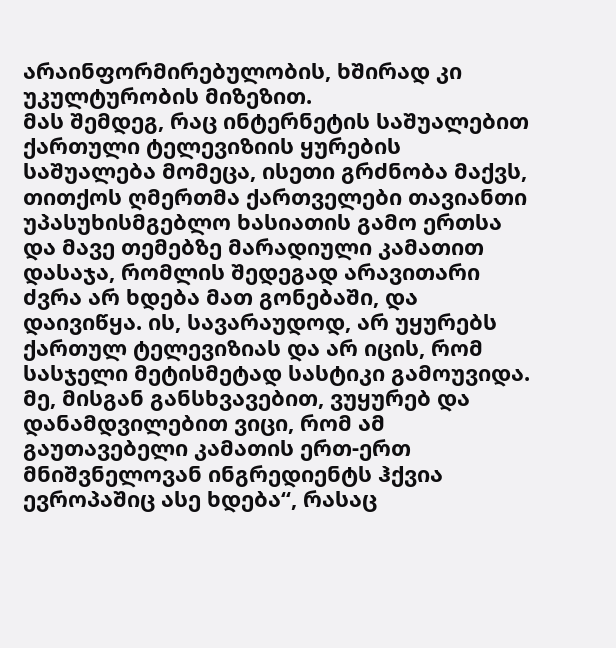არაინფორმირებულობის, ხშირად კი უკულტურობის მიზეზით.
მას შემდეგ, რაც ინტერნეტის საშუალებით ქართული ტელევიზიის ყურების საშუალება მომეცა, ისეთი გრძნობა მაქვს, თითქოს ღმერთმა ქართველები თავიანთი უპასუხისმგებლო ხასიათის გამო ერთსა და მავე თემებზე მარადიული კამათით დასაჯა, რომლის შედეგად არავითარი ძვრა არ ხდება მათ გონებაში, და დაივიწყა. ის, სავარაუდოდ, არ უყურებს ქართულ ტელევიზიას და არ იცის, რომ სასჯელი მეტისმეტად სასტიკი გამოუვიდა.
მე, მისგან განსხვავებით, ვუყურებ და დანამდვილებით ვიცი, რომ ამ გაუთავებელი კამათის ერთ-ერთ მნიშვნელოვან ინგრედიენტს ჰქვია ევროპაშიც ასე ხდება“, რასაც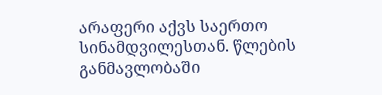არაფერი აქვს საერთო სინამდვილესთან. წლების განმავლობაში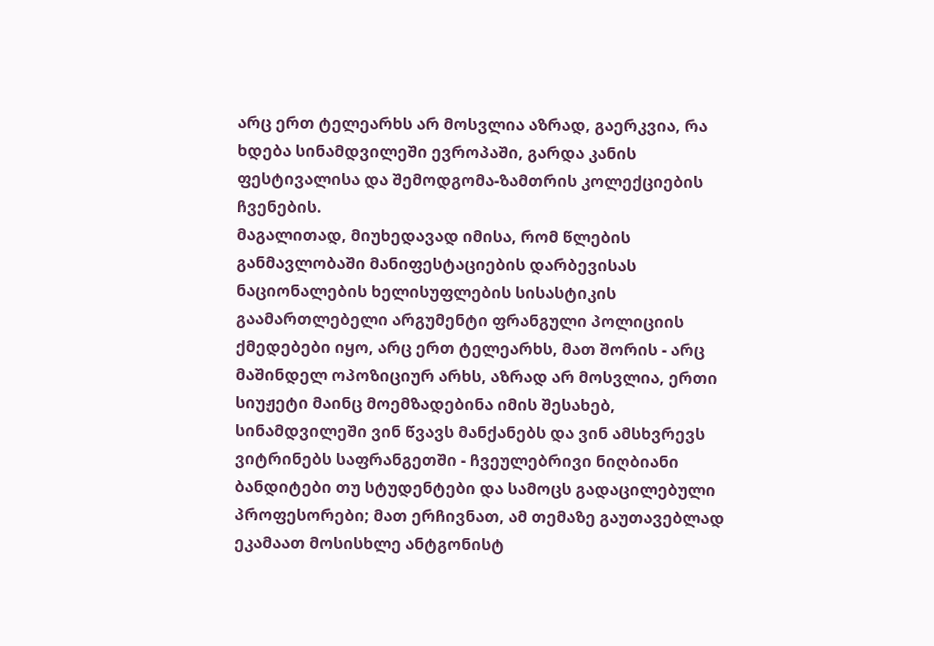არც ერთ ტელეარხს არ მოსვლია აზრად, გაერკვია, რა ხდება სინამდვილეში ევროპაში, გარდა კანის ფესტივალისა და შემოდგომა-ზამთრის კოლექციების ჩვენების.
მაგალითად, მიუხედავად იმისა, რომ წლების განმავლობაში მანიფესტაციების დარბევისას ნაციონალების ხელისუფლების სისასტიკის გაამართლებელი არგუმენტი ფრანგული პოლიციის ქმედებები იყო, არც ერთ ტელეარხს, მათ შორის - არც მაშინდელ ოპოზიციურ არხს, აზრად არ მოსვლია, ერთი სიუჟეტი მაინც მოემზადებინა იმის შესახებ, სინამდვილეში ვინ წვავს მანქანებს და ვინ ამსხვრევს ვიტრინებს საფრანგეთში - ჩვეულებრივი ნიღბიანი ბანდიტები თუ სტუდენტები და სამოცს გადაცილებული პროფესორები; მათ ერჩივნათ, ამ თემაზე გაუთავებლად ეკამაათ მოსისხლე ანტგონისტ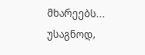მხარეებს... უსაგნოდ,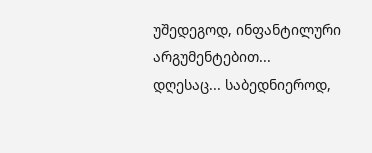უშედეგოდ, ინფანტილური არგუმენტებით...
დღესაც... საბედნიეროდ,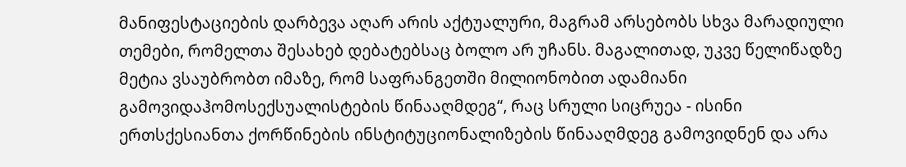მანიფესტაციების დარბევა აღარ არის აქტუალური, მაგრამ არსებობს სხვა მარადიული თემები, რომელთა შესახებ დებატებსაც ბოლო არ უჩანს. მაგალითად, უკვე წელიწადზე მეტია ვსაუბრობთ იმაზე, რომ საფრანგეთში მილიონობით ადამიანი გამოვიდაჰომოსექსუალისტების წინააღმდეგ“, რაც სრული სიცრუეა - ისინი ერთსქესიანთა ქორწინების ინსტიტუციონალიზების წინააღმდეგ გამოვიდნენ და არა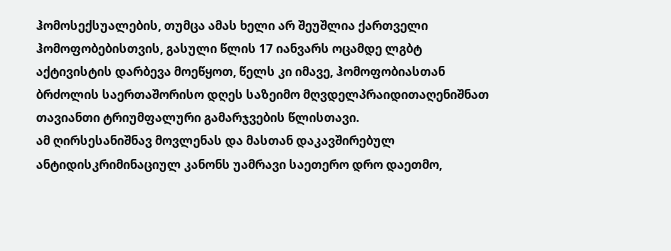ჰომოსექსუალების, თუმცა ამას ხელი არ შეუშლია ქართველი ჰომოფობებისთვის, გასული წლის 17 იანვარს ოცამდე ლგბტ აქტივისტის დარბევა მოეწყოთ, წელს კი იმავე, ჰომოფობიასთან ბრძოლის საერთაშორისო დღეს საზეიმო მღვდელპრაიდითაღენიშნათ თავიანთი ტრიუმფალური გამარჯვების წლისთავი.
ამ ღირსესანიშნავ მოვლენას და მასთან დაკავშირებულ ანტიდისკრიმინაციულ კანონს უამრავი საეთერო დრო დაეთმო,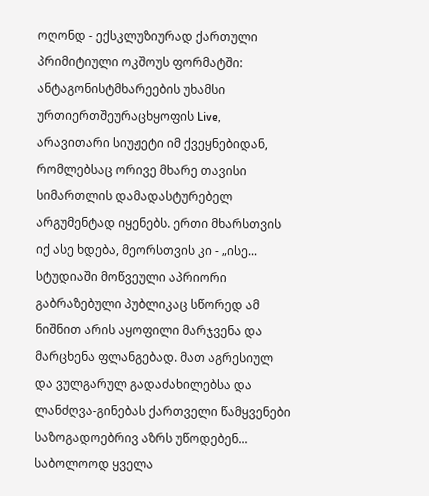ოღონდ - ექსკლუზიურად ქართული პრიმიტიული ოკშოუს ფორმატში: ანტაგონისტმხარეების უხამსი ურთიერთშეურაცხყოფის Live, არავითარი სიუჟეტი იმ ქვეყნებიდან, რომლებსაც ორივე მხარე თავისი სიმართლის დამადასტურებელ არგუმენტად იყენებს. ერთი მხარსთვის იქ ასე ხდება, მეორსთვის კი - „ისე... სტუდიაში მოწვეული აპრიორი გაბრაზებული პუბლიკაც სწორედ ამ ნიშნით არის აყოფილი მარჯვენა და მარცხენა ფლანგებად. მათ აგრესიულ და ვულგარულ გადაძახილებსა და ლანძღვა-გინებას ქართველი წამყვენები საზოგადოებრივ აზრს უწოდებენ...
საბოლოოდ ყველა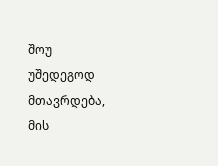შოუ უშედეგოდ მთავრდება, მის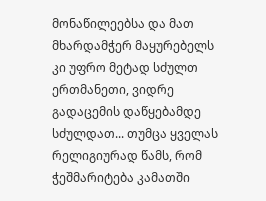მონაწილეებსა და მათ მხარდამჭერ მაყურებელს კი უფრო მეტად სძულთ ერთმანეთი, ვიდრე გადაცემის დაწყებამდე სძულდათ... თუმცა ყველას რელიგიურად წამს, რომ ჭეშმარიტება კამათში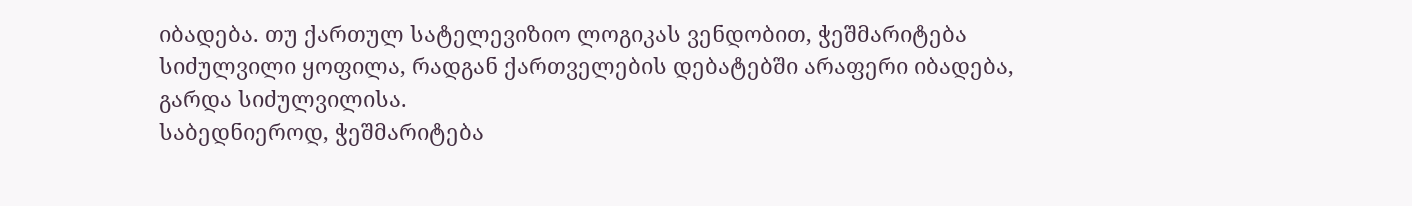იბადება. თუ ქართულ სატელევიზიო ლოგიკას ვენდობით, ჭეშმარიტება სიძულვილი ყოფილა, რადგან ქართველების დებატებში არაფერი იბადება, გარდა სიძულვილისა.
საბედნიეროდ, ჭეშმარიტება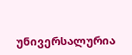უნივერსალურია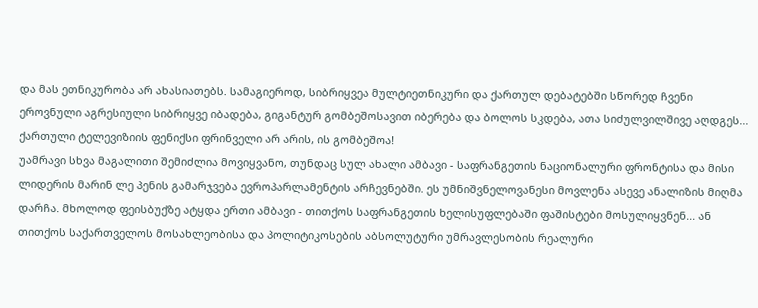და მას ეთნიკურობა არ ახასიათებს. სამაგიეროდ, სიბრიყვეა მულტიეთნიკური და ქართულ დებატებში სწორედ ჩვენი ეროვნული აგრესიული სიბრიყვე იბადება, გიგანტურ გომბეშოსავით იბერება და ბოლოს სკდება, ათა სიძულვილშივე აღდგეს... ქართული ტელევიზიის ფენიქსი ფრინველი არ არის, ის გომბეშოა!
უამრავი სხვა მაგალითი შემიძლია მოვიყვანო, თუნდაც სულ ახალი ამბავი - საფრანგეთის ნაციონალური ფრონტისა და მისი ლიდერის მარინ ლე პენის გამარჯვება ევროპარლამენტის არჩევნებში. ეს უმნიშვნელოვანესი მოვლენა ასევე ანალიზის მიღმა დარჩა. მხოლოდ ფეისბუქზე ატყდა ერთი ამბავი - თითქოს საფრანგეთის ხელისუფლებაში ფაშისტები მოსულიყვნენ... ან თითქოს საქართველოს მოსახლეობისა და პოლიტიკოსების აბსოლუტური უმრავლესობის რეალური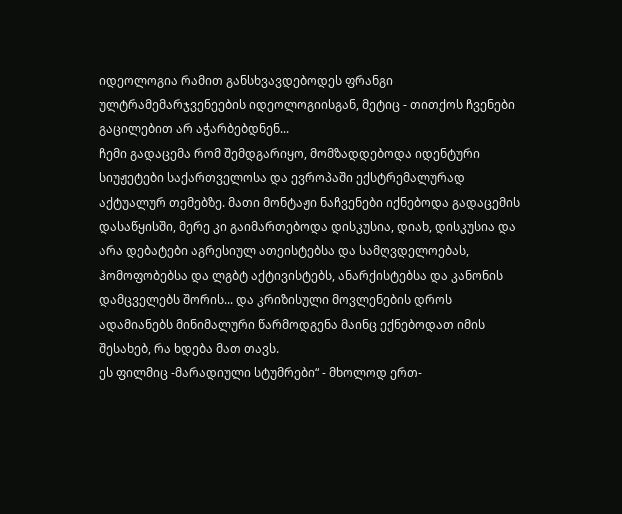იდეოლოგია რამით განსხვავდებოდეს ფრანგი ულტრამემარჯვენეების იდეოლოგიისგან, მეტიც - თითქოს ჩვენები გაცილებით არ აჭარბებდნენ...
ჩემი გადაცემა რომ შემდგარიყო, მომზადდებოდა იდენტური სიუჟეტები საქართველოსა და ევროპაში ექსტრემალურად აქტუალურ თემებზე. მათი მონტაჟი ნაჩვენები იქნებოდა გადაცემის დასაწყისში, მერე კი გაიმართებოდა დისკუსია, დიახ, დისკუსია და არა დებატები აგრესიულ ათეისტებსა და სამღვდელოებას, ჰომოფობებსა და ლგბტ აქტივისტებს, ანარქისტებსა და კანონის დამცველებს შორის... და კრიზისული მოვლენების დროს ადამიანებს მინიმალური წარმოდგენა მაინც ექნებოდათ იმის შესახებ, რა ხდება მათ თავს.
ეს ფილმიც -მარადიული სტუმრები“ - მხოლოდ ერთ-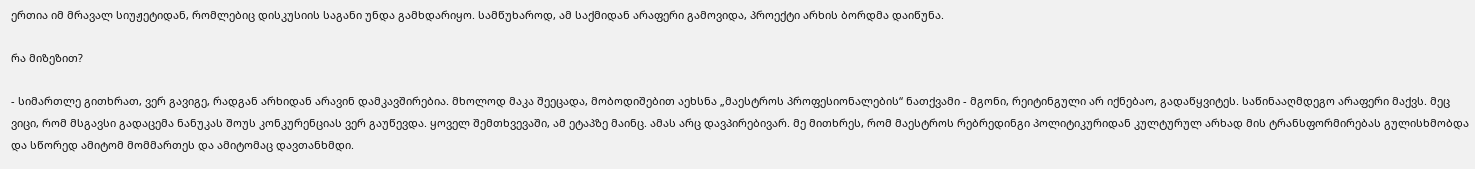ერთია იმ მრავალ სიუჟეტიდან, რომლებიც დისკუსიის საგანი უნდა გამხდარიყო. სამწუხაროდ, ამ საქმიდან არაფერი გამოვიდა, პროექტი არხის ბორდმა დაიწუნა.

რა მიზეზით?

- სიმართლე გითხრათ, ვერ გავიგე, რადგან არხიდან არავინ დამკავშირებია. მხოლოდ მაკა შეეცადა, მობოდიშებით აეხსნა „მაესტროს პროფესიონალების“ ნათქვამი - მგონი, რეიტინგული არ იქნებაო, გადაწყვიტეს. საწინააღმდეგო არაფერი მაქვს. მეც ვიცი, რომ მსგავსი გადაცემა ნანუკას შოუს კონკურენციას ვერ გაუწევდა. ყოველ შემთხვევაში, ამ ეტაპზე მაინც. ამას არც დავპირებივარ. მე მითხრეს, რომ მაესტროს რებრედინგი პოლიტიკურიდან კულტურულ არხად მის ტრანსფორმირებას გულისხმობდა და სწორედ ამიტომ მომმართეს და ამიტომაც დავთანხმდი.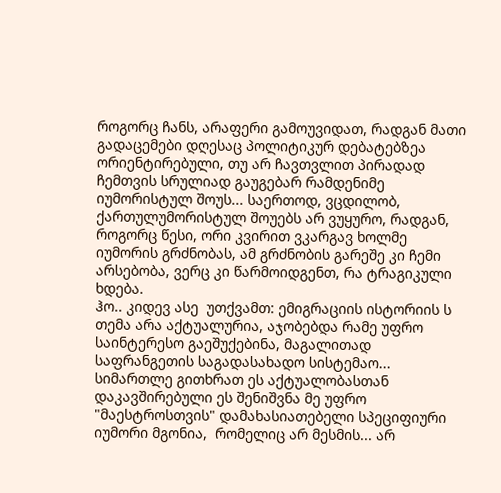როგორც ჩანს, არაფერი გამოუვიდათ, რადგან მათი გადაცემები დღესაც პოლიტიკურ დებატებზეა ორიენტირებული, თუ არ ჩავთვლით პირადად ჩემთვის სრულიად გაუგებარ რამდენიმე იუმორისტულ შოუს... საერთოდ, ვცდილობ, ქართულუმორისტულ შოუებს არ ვუყურო, რადგან, როგორც წესი, ორი კვირით ვკარგავ ხოლმე იუმორის გრძნობას, ამ გრძნობის გარეშე კი ჩემი არსებობა, ვერც კი წარმოიდგენთ, რა ტრაგიკული ხდება.
ჰო.. კიდევ ასე  უთქვამთ: ემიგრაციის ისტორიის ს თემა არა აქტუალურია, აჯობებდა რამე უფრო საინტერესო გაეშუქებინა, მაგალითად საფრანგეთის საგადასახადო სისტემაო... სიმართლე გითხრათ ეს აქტუალობასთან დაკავშირებული ეს შენიშვნა მე უფრო  "მაესტროსთვის" დამახასიათებელი სპეციფიური იუმორი მგონია,  რომელიც არ მესმის... არ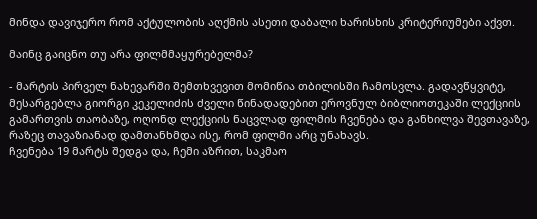მინდა დავიჯერო რომ აქტულობის აღქმის ასეთი დაბალი ხარისხის კრიტერიუმები აქვთ.

მაინც გაიცნო თუ არა ფილმმაყურებელმა?

- მარტის პირველ ნახევარში შემთხვევით მომიწია თბილისში ჩამოსვლა. გადავწყვიტე, მესარგებლა გიორგი კეკელიძის ძველი წინადადებით ეროვნულ ბიბლიოთეკაში ლექციის გამართვის თაობაზე, ოღონდ ლექციის ნაცვლად ფილმის ჩვენება და განხილვა შევთავაზე, რაზეც თავაზიანად დამთანხმდა ისე, რომ ფილმი არც უნახავს.
ჩვენება 19 მარტს შედგა და, ჩემი აზრით, საკმაო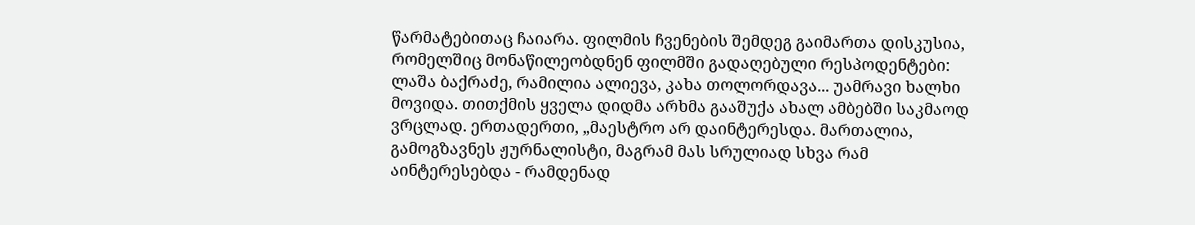წარმატებითაც ჩაიარა. ფილმის ჩვენების შემდეგ გაიმართა დისკუსია, რომელშიც მონაწილეობდნენ ფილმში გადაღებული რესპოდენტები: ლაშა ბაქრაძე, რამილია ალიევა, კახა თოლორდავა... უამრავი ხალხი მოვიდა. თითქმის ყველა დიდმა არხმა გააშუქა ახალ ამბებში საკმაოდ ვრცლად. ერთადერთი, „მაესტრო არ დაინტერესდა. მართალია, გამოგზავნეს ჟურნალისტი, მაგრამ მას სრულიად სხვა რამ აინტერესებდა - რამდენად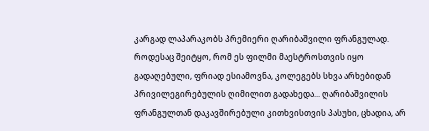კარგად ლაპარაკობს პრემიერი ღარიბაშვილი ფრანგულად. როდესაც შეიტყო, რომ ეს ფილმი მაესტროსთვის იყო გადაღებული, ფრიად ესიამოვნა, კოლეგებს სხვა არხებიდან პრივილეგირებულის ღიმილით გადახედა... ღარიბაშვილის ფრანგულთან დაკავშირებული კითხვისთვის პასუხი, ცხადია, არ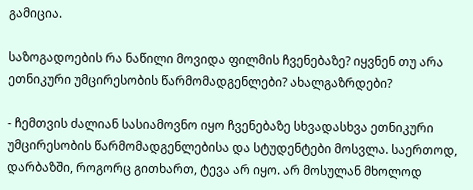გამიცია.

საზოგადოების რა ნაწილი მოვიდა ფილმის ჩვენებაზე? იყვნენ თუ არა ეთნიკური უმცირესობის წარმომადგენლები? ახალგაზრდები?

- ჩემთვის ძალიან სასიამოვნო იყო ჩვენებაზე სხვადასხვა ეთნიკური უმცირესობის წარმომადგენლებისა და სტუდენტები მოსვლა. საერთოდ, დარბაზში, როგორც გითხართ, ტევა არ იყო. არ მოსულან მხოლოდ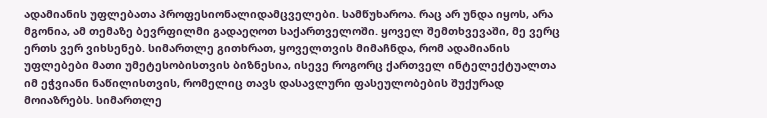ადამიანის უფლებათა პროფესიონალიდამცველები. სამწუხაროა. რაც არ უნდა იყოს, არა მგონია, ამ თემაზე ბევრფილმი გადაეღოთ საქართველოში. ყოველ შემთხვევაში, მე ვერც ერთს ვერ ვიხსენებ. სიმართლე გითხრათ, ყოველთვის მიმაჩნდა, რომ ადამიანის უფლებები მათი უმეტესობისთვის ბიზნესია, ისევე როგორც ქართველ ინტელექტუალთა იმ ეჭვიანი ნაწილისთვის, რომელიც თავს დასავლური ფასეულობების შუქურად მოიაზრებს. სიმართლე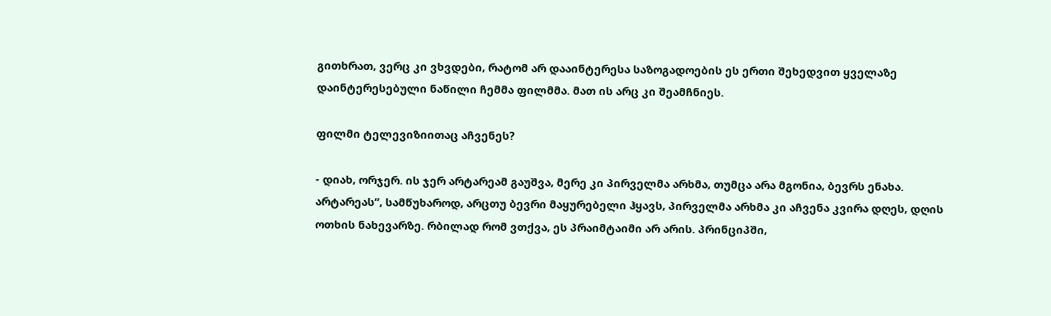გითხრათ, ვერც კი ვხვდები, რატომ არ დააინტერესა საზოგადოების ეს ერთი შეხედვით ყველაზე დაინტერესებული ნაწილი ჩემმა ფილმმა. მათ ის არც კი შეამჩნიეს.

ფილმი ტელევიზიითაც აჩვენეს?

- დიახ, ორჯერ. ის ჯერ არტარეამ გაუშვა, მერე კი პირველმა არხმა, თუმცა არა მგონია, ბევრს ენახა. არტარეას“, სამწუხაროდ, არცთუ ბევრი მაყურებელი ჰყავს, პირველმა არხმა კი აჩვენა კვირა დღეს, დღის ოთხის ნახევარზე. რბილად რომ ვთქვა, ეს პრაიმტაიმი არ არის. პრინციპში,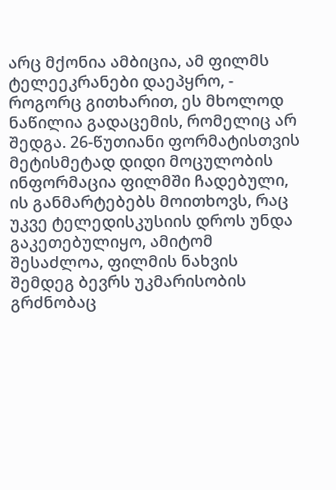არც მქონია ამბიცია, ამ ფილმს ტელეეკრანები დაეპყრო, - როგორც გითხარით, ეს მხოლოდ ნაწილია გადაცემის, რომელიც არ შედგა. 26-წუთიანი ფორმატისთვის მეტისმეტად დიდი მოცულობის ინფორმაცია ფილმში ჩადებული, ის განმარტებებს მოითხოვს, რაც უკვე ტელედისკუსიის დროს უნდა გაკეთებულიყო, ამიტომ შესაძლოა, ფილმის ნახვის შემდეგ ბევრს უკმარისობის გრძნობაც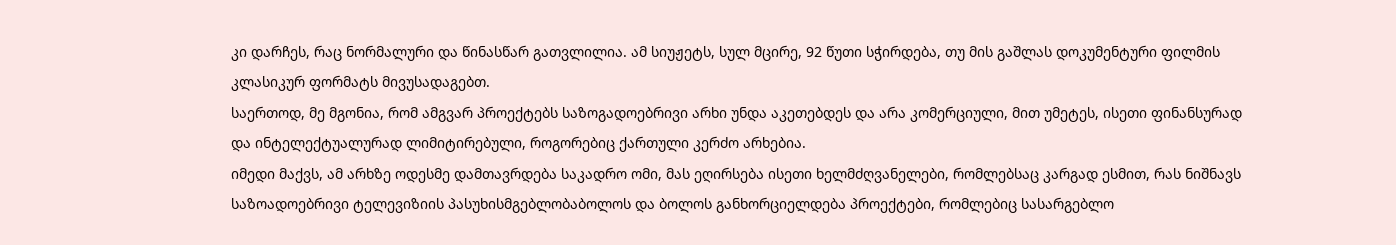კი დარჩეს, რაც ნორმალური და წინასწარ გათვლილია. ამ სიუჟეტს, სულ მცირე, 92 წუთი სჭირდება, თუ მის გაშლას დოკუმენტური ფილმის კლასიკურ ფორმატს მივუსადაგებთ.
საერთოდ, მე მგონია, რომ ამგვარ პროექტებს საზოგადოებრივი არხი უნდა აკეთებდეს და არა კომერციული, მით უმეტეს, ისეთი ფინანსურად და ინტელექტუალურად ლიმიტირებული, როგორებიც ქართული კერძო არხებია.
იმედი მაქვს, ამ არხზე ოდესმე დამთავრდება საკადრო ომი, მას ეღირსება ისეთი ხელმძღვანელები, რომლებსაც კარგად ესმით, რას ნიშნავს საზოადოებრივი ტელევიზიის პასუხისმგებლობაბოლოს და ბოლოს განხორციელდება პროექტები, რომლებიც სასარგებლო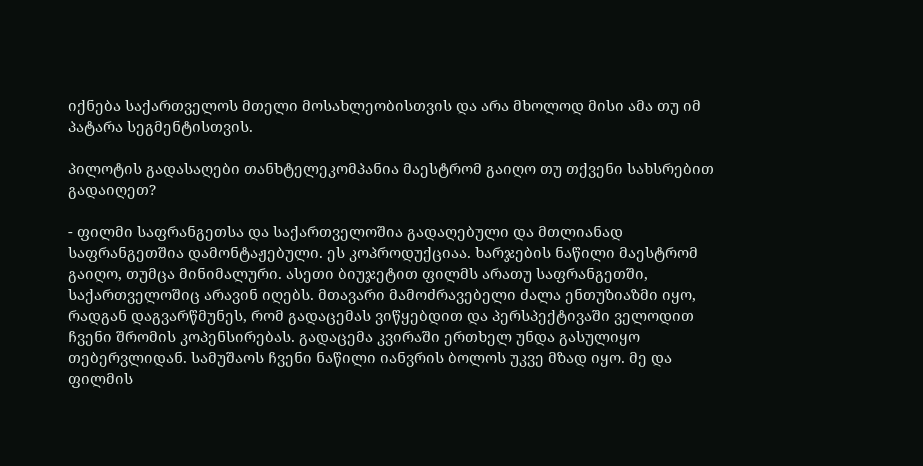იქნება საქართველოს მთელი მოსახლეობისთვის და არა მხოლოდ მისი ამა თუ იმ პატარა სეგმენტისთვის.

პილოტის გადასაღები თანხტელეკომპანია მაესტრომ გაიღო თუ თქვენი სახსრებით გადაიღეთ?

- ფილმი საფრანგეთსა და საქართველოშია გადაღებული და მთლიანად საფრანგეთშია დამონტაჟებული. ეს კოპროდუქციაა. ხარჯების ნაწილი მაესტრომ გაიღო, თუმცა მინიმალური. ასეთი ბიუჯეტით ფილმს არათუ საფრანგეთში, საქართველოშიც არავინ იღებს. მთავარი მამოძრავებელი ძალა ენთუზიაზმი იყო, რადგან დაგვარწმუნეს, რომ გადაცემას ვიწყებდით და პერსპექტივაში ველოდით ჩვენი შრომის კოპენსირებას. გადაცემა კვირაში ერთხელ უნდა გასულიყო თებერვლიდან. სამუშაოს ჩვენი ნაწილი იანვრის ბოლოს უკვე მზად იყო. მე და ფილმის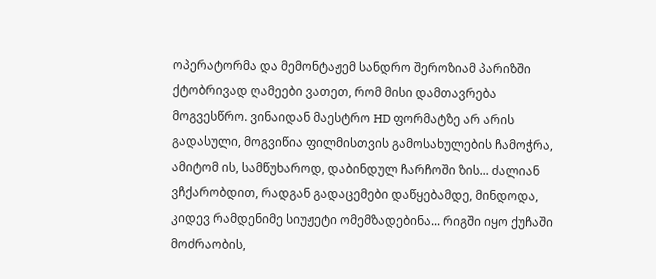ოპერატორმა და მემონტაჟემ სანდრო შეროზიამ პარიზში ქტობრივად ღამეები ვათეთ, რომ მისი დამთავრება მოგვესწრო. ვინაიდან მაესტრო HD ფორმატზე არ არის გადასული, მოგვიწია ფილმისთვის გამოსახულების ჩამოჭრა, ამიტომ ის, სამწუხაროდ, დაბინდულ ჩარჩოში ზის... ძალიან ვჩქარობდით, რადგან გადაცემები დაწყებამდე, მინდოდა, კიდევ რამდენიმე სიუჟეტი ომემზადებინა... რიგში იყო ქუჩაში მოძრაობის,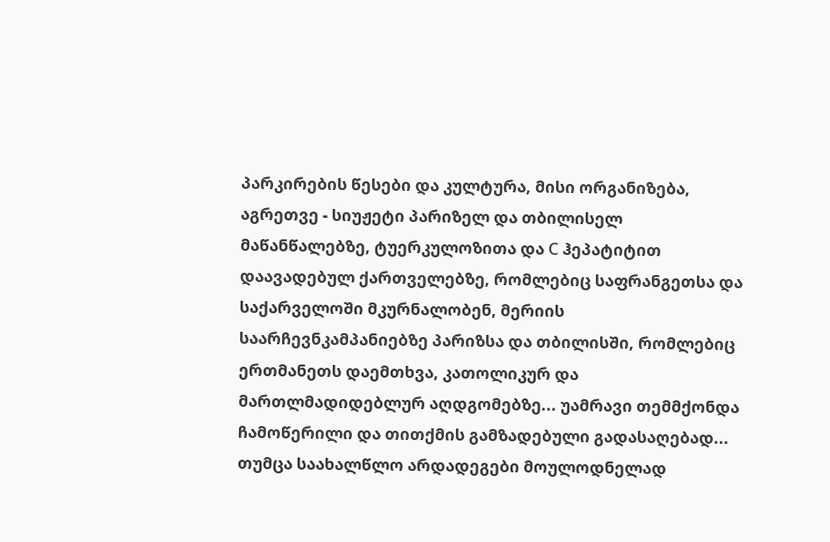პარკირების წესები და კულტურა, მისი ორგანიზება, აგრეთვე - სიუჟეტი პარიზელ და თბილისელ მაწანწალებზე, ტუერკულოზითა და С ჰეპატიტით დაავადებულ ქართველებზე, რომლებიც საფრანგეთსა და საქარველოში მკურნალობენ, მერიის საარჩევნკამპანიებზე პარიზსა და თბილისში, რომლებიც ერთმანეთს დაემთხვა, კათოლიკურ და მართლმადიდებლურ აღდგომებზე... უამრავი თემმქონდა ჩამოწერილი და თითქმის გამზადებული გადასაღებად... თუმცა საახალწლო არდადეგები მოულოდნელად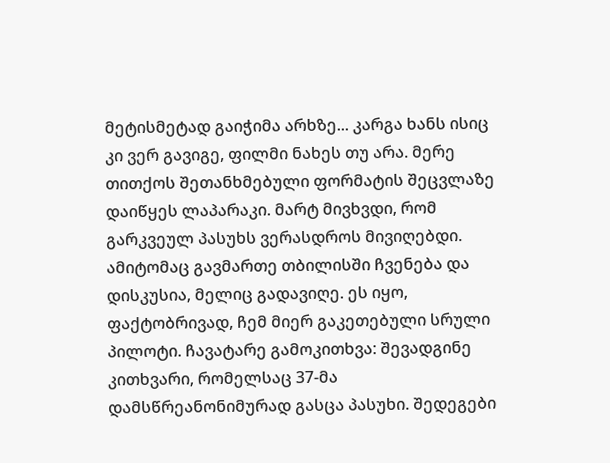მეტისმეტად გაიჭიმა არხზე... კარგა ხანს ისიც კი ვერ გავიგე, ფილმი ნახეს თუ არა. მერე თითქოს შეთანხმებული ფორმატის შეცვლაზე დაიწყეს ლაპარაკი. მარტ მივხვდი, რომ გარკვეულ პასუხს ვერასდროს მივიღებდი. ამიტომაც გავმართე თბილისში ჩვენება და დისკუსია, მელიც გადავიღე. ეს იყო, ფაქტობრივად, ჩემ მიერ გაკეთებული სრული პილოტი. ჩავატარე გამოკითხვა: შევადგინე კითხვარი, რომელსაც 37-მა დამსწრეანონიმურად გასცა პასუხი. შედეგები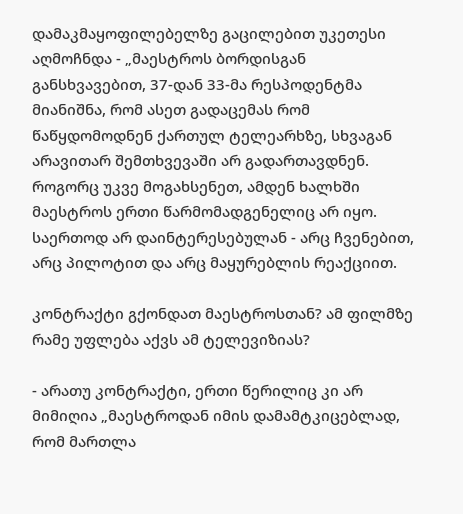დამაკმაყოფილებელზე გაცილებით უკეთესი აღმოჩნდა - „მაესტროს ბორდისგან განსხვავებით, 37-დან 33-მა რესპოდენტმა მიანიშნა, რომ ასეთ გადაცემას რომ წაწყდომოდნენ ქართულ ტელეარხზე, სხვაგან არავითარ შემთხვევაში არ გადართავდნენ. როგორც უკვე მოგახსენეთ, ამდენ ხალხში მაესტროს ერთი წარმომადგენელიც არ იყო. საერთოდ არ დაინტერესებულან - არც ჩვენებით, არც პილოტით და არც მაყურებლის რეაქციით.

კონტრაქტი გქონდათ მაესტროსთან? ამ ფილმზე რამე უფლება აქვს ამ ტელევიზიას?

- არათუ კონტრაქტი, ერთი წერილიც კი არ მიმიღია „მაესტროდან იმის დამამტკიცებლად, რომ მართლა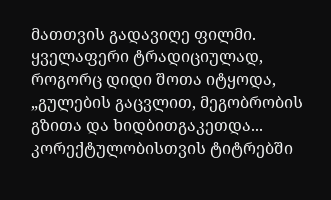მათთვის გადავიღე ფილმი. ყველაფერი ტრადიციულად, როგორც დიდი შოთა იტყოდა, „გულების გაცვლით, მეგობრობის გზითა და ხიდბითგაკეთდა... კორექტულობისთვის ტიტრებში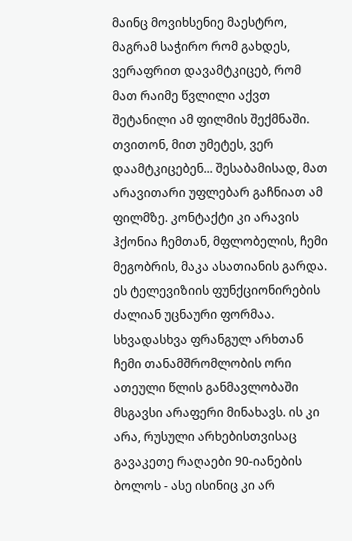მაინც მოვიხსენიე მაესტრო, მაგრამ საჭირო რომ გახდეს, ვერაფრით დავამტკიცებ, რომ მათ რაიმე წვლილი აქვთ შეტანილი ამ ფილმის შექმნაში. თვითონ, მით უმეტეს, ვერ დაამტკიცებენ... შესაბამისად, მათ არავითარი უფლებარ გაჩნიათ ამ ფილმზე. კონტაქტი კი არავის ჰქონია ჩემთან, მფლობელის, ჩემი მეგობრის, მაკა ასათიანის გარდა. ეს ტელევიზიის ფუნქციონირების ძალიან უცნაური ფორმაა. სხვადასხვა ფრანგულ არხთან ჩემი თანამშრომლობის ორი ათეული წლის განმავლობაში მსგავსი არაფერი მინახავს. ის კი არა, რუსული არხებისთვისაც გავაკეთე რაღაები 90-იანების ბოლოს - ასე ისინიც კი არ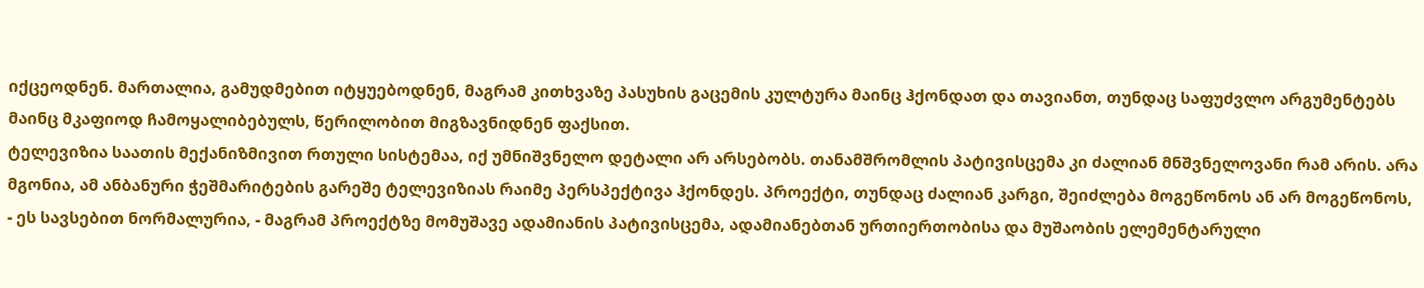იქცეოდნენ. მართალია, გამუდმებით იტყუებოდნენ, მაგრამ კითხვაზე პასუხის გაცემის კულტურა მაინც ჰქონდათ და თავიანთ, თუნდაც საფუძვლო არგუმენტებს მაინც მკაფიოდ ჩამოყალიბებულს, წერილობით მიგზავნიდნენ ფაქსით.
ტელევიზია საათის მექანიზმივით რთული სისტემაა, იქ უმნიშვნელო დეტალი არ არსებობს. თანამშრომლის პატივისცემა კი ძალიან მნშვნელოვანი რამ არის. არა მგონია, ამ ანბანური ჭეშმარიტების გარეშე ტელევიზიას რაიმე პერსპექტივა ჰქონდეს. პროექტი, თუნდაც ძალიან კარგი, შეიძლება მოგეწონოს ან არ მოგეწონოს, - ეს სავსებით ნორმალურია, - მაგრამ პროექტზე მომუშავე ადამიანის პატივისცემა, ადამიანებთან ურთიერთობისა და მუშაობის ელემენტარული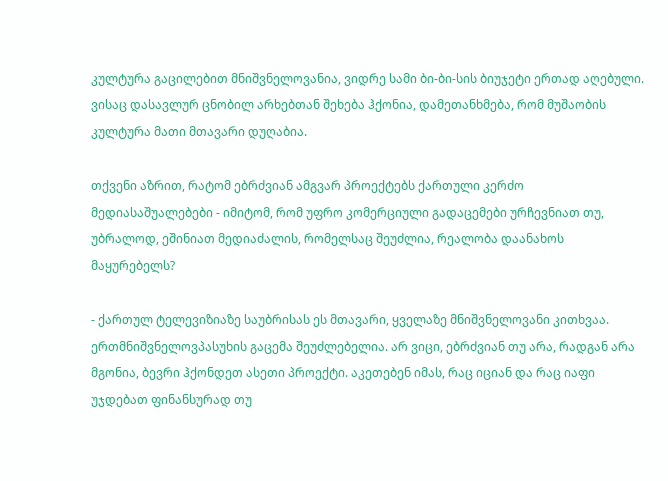კულტურა გაცილებით მნიშვნელოვანია, ვიდრე სამი ბი-ბი-სის ბიუჯეტი ერთად აღებული. ვისაც დასავლურ ცნობილ არხებთან შეხება ჰქონია, დამეთანხმება, რომ მუშაობის კულტურა მათი მთავარი დუღაბია.

თქვენი აზრით, რატომ ებრძვიან ამგვარ პროექტებს ქართული კერძო მედიასაშუალებები - იმიტომ, რომ უფრო კომერციული გადაცემები ურჩევნიათ თუ, უბრალოდ, ეშინიათ მედიაძალის, რომელსაც შეუძლია, რეალობა დაანახოს მაყურებელს?

- ქართულ ტელევიზიაზე საუბრისას ეს მთავარი, ყველაზე მნიშვნელოვანი კითხვაა. ერთმნიშვნელოვპასუხის გაცემა შეუძლებელია. არ ვიცი, ებრძვიან თუ არა, რადგან არა მგონია, ბევრი ჰქონდეთ ასეთი პროექტი. აკეთებენ იმას, რაც იციან და რაც იაფი უჯდებათ ფინანსურად თუ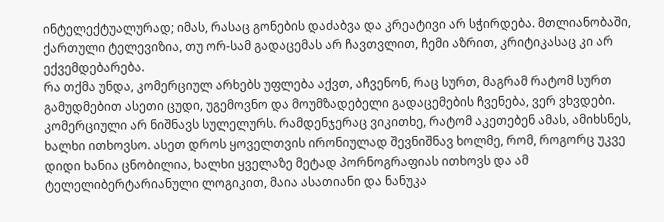ინტელექტუალურად; იმას, რასაც გონების დაძაბვა და კრეატივი არ სჭირდება. მთლიანობაში, ქართული ტელევიზია, თუ ორ-სამ გადაცემას არ ჩავთვლით, ჩემი აზრით, კრიტიკასაც კი არ ექვემდებარება.
რა თქმა უნდა, კომერციულ არხებს უფლება აქვთ, აჩვენონ, რაც სურთ, მაგრამ რატომ სურთ გამუდმებით ასეთი ცუდი, უგემოვნო და მოუმზადებელი გადაცემების ჩვენება, ვერ ვხვდები. კომერციული არ ნიშნავს სულელურს. რამდენჯერაც ვიკითხე, რატომ აკეთებენ ამას, ამიხსნეს, ხალხი ითხოვსო. ასეთ დროს ყოველთვის ირონიულად შევნიშნავ ხოლმე, რომ, როგორც უკვე დიდი ხანია ცნობილია, ხალხი ყველაზე მეტად პორნოგრაფიას ითხოვს და ამ ტელელიბერტარიანული ლოგიკით, მაია ასათიანი და ნანუკა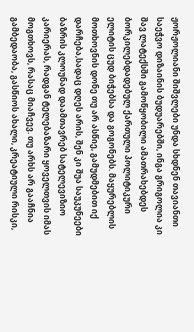ჟორჟოლიანი შიშვლები უნდა სხდნენ თავიანთი საეჭვო დიზაინის ბუდუარებში, ინგა გრიგოლია კი შავ ლატექსში გამოწყობილი ამათრახებდეს ბორკილებდადებულ ქართული პოლიტიკური ელიტის ცუდ ბიჭებსა და გოგონებს. მაყურებლის მოთხოვნის დონე თუ არ ასწიე, გამუდმებით იქ დარჩება,სადაც დღეს არის, შენ კი შუა საუკუნეები ბაზრის კლოუნად დაამთავრებ სატელევიზიო კარიერას, რადგან ტელებაზარი ყოველთვის იმას მოგთხოვს, რასაც მიაჩვევ. თუ არხს არ გააჩნია გამბედაობა, გასწიოს ახალი, კრეატიული რისკი,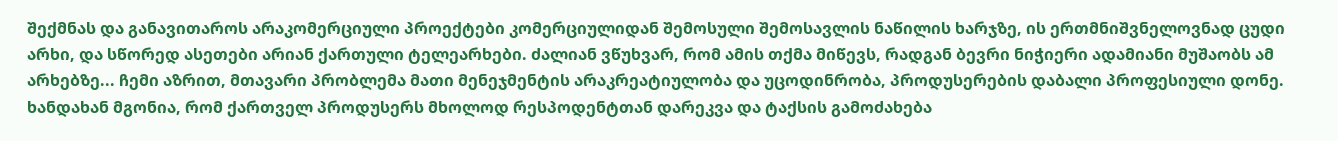შექმნას და განავითაროს არაკომერციული პროექტები კომერციულიდან შემოსული შემოსავლის ნაწილის ხარჯზე, ის ერთმნიშვნელოვნად ცუდი არხი, და სწორედ ასეთები არიან ქართული ტელეარხები. ძალიან ვწუხვარ, რომ ამის თქმა მიწევს, რადგან ბევრი ნიჭიერი ადამიანი მუშაობს ამ არხებზე... ჩემი აზრით, მთავარი პრობლემა მათი მენეჯმენტის არაკრეატიულობა და უცოდინრობა, პროდუსერების დაბალი პროფესიული დონე. ხანდახან მგონია, რომ ქართველ პროდუსერს მხოლოდ რესპოდენტთან დარეკვა და ტაქსის გამოძახება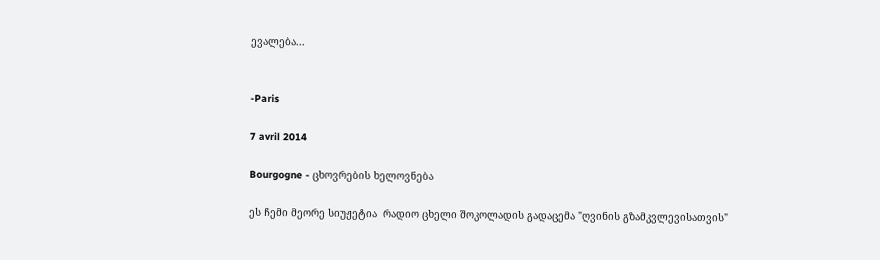ევალება...


-Paris

7 avril 2014

Bourgogne - ცხოვრების ხელოვნება

ეს ჩემი მეორე სიუჟეტია  რადიო ცხელი შოკოლადის გადაცემა "ღვინის გზამკვლევისათვის"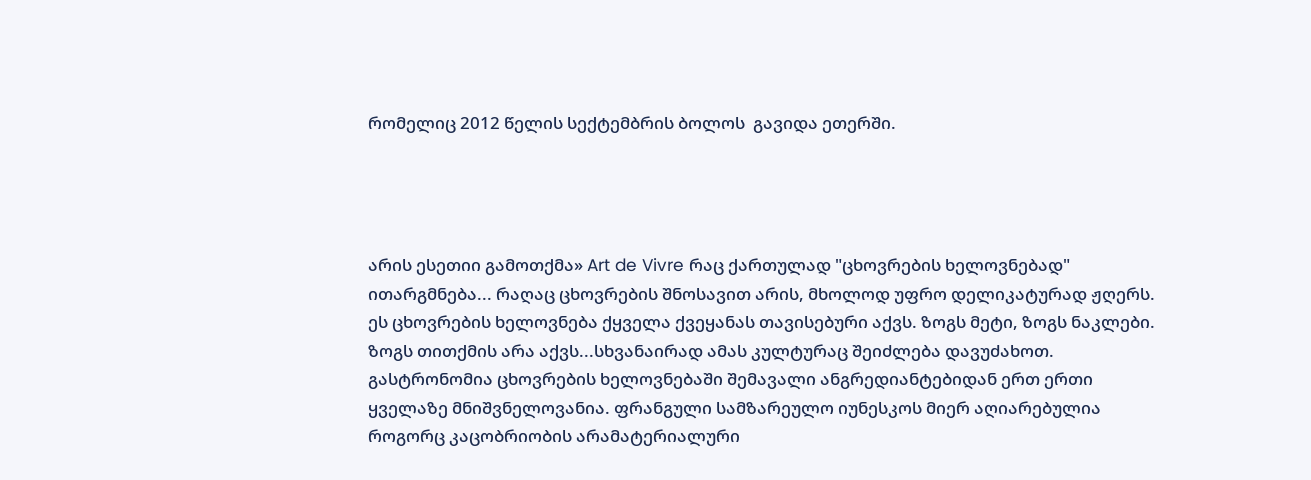რომელიც 2012 წელის სექტემბრის ბოლოს  გავიდა ეთერში.




არის ესეთიი გამოთქმა» Art de Vivre რაც ქართულად "ცხოვრების ხელოვნებად" ითარგმნება... რაღაც ცხოვრების შნოსავით არის, მხოლოდ უფრო დელიკატურად ჟღერს. ეს ცხოვრების ხელოვნება ქყველა ქვეყანას თავისებური აქვს. ზოგს მეტი, ზოგს ნაკლები. ზოგს თითქმის არა აქვს...სხვანაირად ამას კულტურაც შეიძლება დავუძახოთ. გასტრონომია ცხოვრების ხელოვნებაში შემავალი ანგრედიანტებიდან ერთ ერთი ყველაზე მნიშვნელოვანია. ფრანგული სამზარეულო იუნესკოს მიერ აღიარებულია როგორც კაცობრიობის არამატერიალური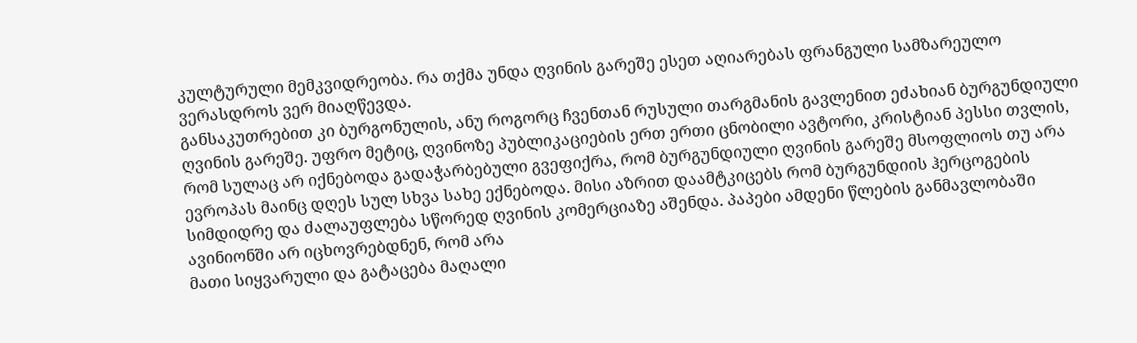კულტურული მემკვიდრეობა. რა თქმა უნდა ღვინის გარეშე ესეთ აღიარებას ფრანგული სამზარეულო ვერასდროს ვერ მიაღწევდა.
განსაკუთრებით კი ბურგონულის, ანუ როგორც ჩვენთან რუსული თარგმანის გავლენით ეძახიან ბურგუნდიული ღვინის გარეშე. უფრო მეტიც, ღვინოზე პუბლიკაციების ერთ ერთი ცნობილი ავტორი, კრისტიან პესსი თვლის, რომ სულაც არ იქნებოდა გადაჭარბებული გვეფიქრა, რომ ბურგუნდიული ღვინის გარეშე მსოფლიოს თუ არა ევროპას მაინც დღეს სულ სხვა სახე ექნებოდა. მისი აზრით დაამტკიცებს რომ ბურგუნდიის ჰერცოგების სიმდიდრე და ძალაუფლება სწორედ ღვინის კომერციაზე აშენდა. პაპები ამდენი წლების განმავლობაში ავინიონში არ იცხოვრებდნენ, რომ არა
მათი სიყვარული და გატაცება მაღალი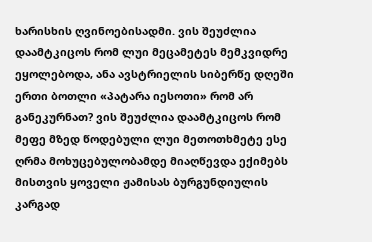ხარისხის ღვინოებისადმი. ვის შეუძლია დაამტკიცოს რომ ლუი მეცამეტეს მემკვიდრე ეყოლებოდა, ანა ავსტრიელის სიბერწე დღეში ერთი ბოთლი «პატარა იესოთი» რომ არ განეკურნათ? ვის შეუძლია დაამტკიცოს რომ მეფე მზედ წოდებული ლუი მეთოთხმეტე ესე ღრმა მოხუცებულობამდე მიაღწევდა ექიმებს მისთვის ყოველი ჟამისას ბურგუნდიულის კარგად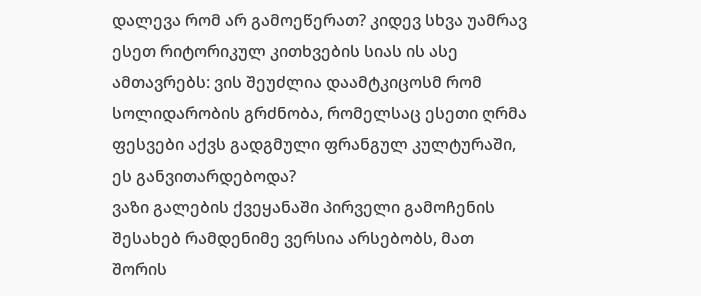დალევა რომ არ გამოეწერათ? კიდევ სხვა უამრავ ესეთ რიტორიკულ კითხვების სიას ის ასე ამთავრებს: ვის შეუძლია დაამტკიცოსმ რომ სოლიდარობის გრძნობა, რომელსაც ესეთი ღრმა ფესვები აქვს გადგმული ფრანგულ კულტურაში, ეს განვითარდებოდა?
ვაზი გალების ქვეყანაში პირველი გამოჩენის შესახებ რამდენიმე ვერსია არსებობს, მათ შორის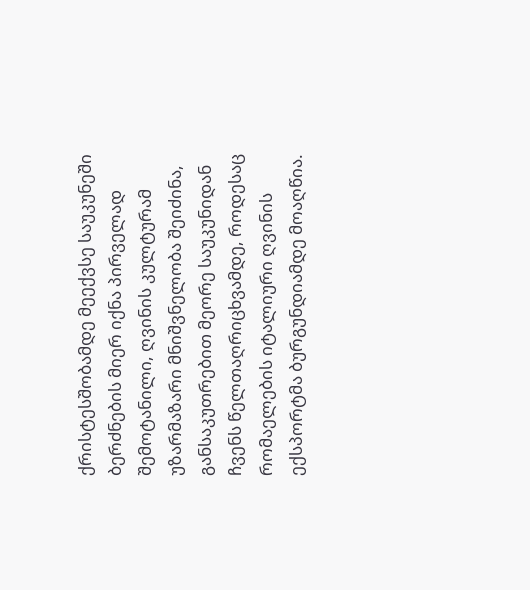ქრისტესშობამდე მეექვსე საუკუნეში ბერძნების მიერ იქნა პირველად შემოტანილი, ღვინის კულტურამ უზარმაზარი მნიშვნელობა შეიძინა, განსაკუთრებით მეორე საუკუნიდან ჩვენს წელთაღრიცხვამდე, როდესაც რომაელების იტალიური ღვინის ექსპორტმა ბურგუნდიამდე მოაღწია.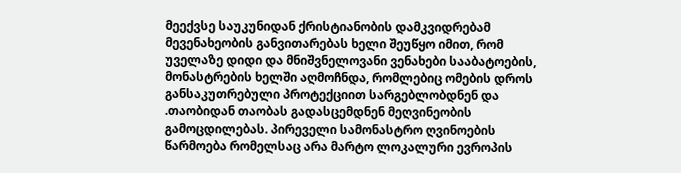მეექვსე საუკუნიდან ქრისტიანობის დამკვიდრებამ მევენახეობის განვითარებას ხელი შეუწყო იმით, რომ უველაზე დიდი და მნიშვნელოვანი ვენახები სააბატოების, მონასტრების ხელში აღმოჩნდა, რომლებიც ომების დროს განსაკუთრებული პროტექციით სარგებლობდნენ და .თაობიდან თაობას გადასცემდნენ მეღვინეობის გამოცდილებას. პირეველი სამონასტრო ღვინოების წარმოება რომელსაც არა მარტო ლოკალური ევროპის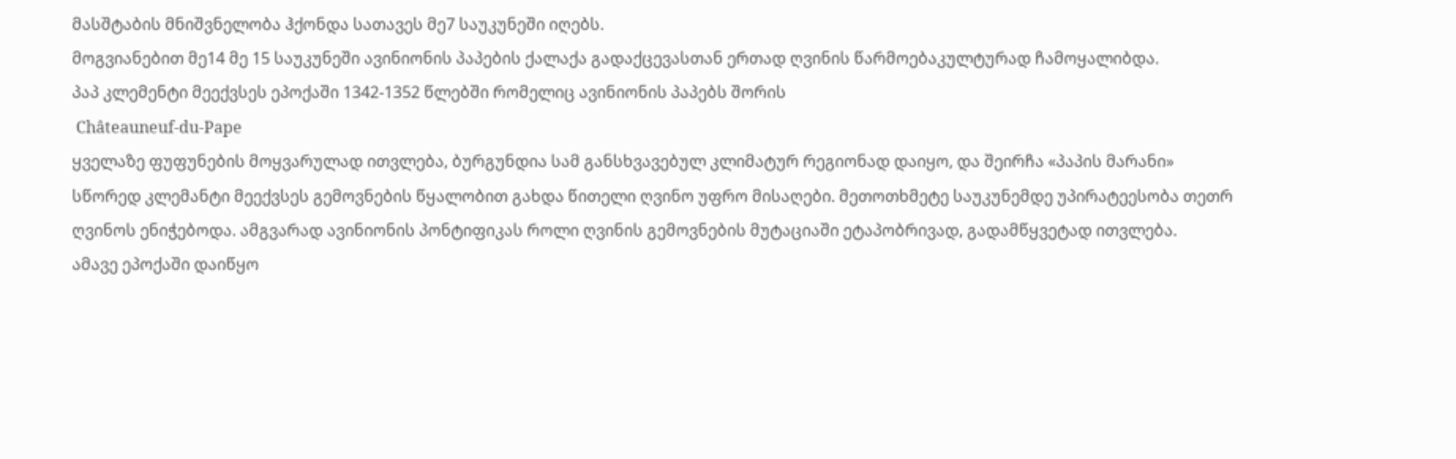მასშტაბის მნიშვნელობა ჰქონდა სათავეს მე7 საუკუნეში იღებს.
მოგვიანებით მე14 მე 15 საუკუნეში ავინიონის პაპების ქალაქა გადაქცევასთან ერთად ღვინის წარმოებაკულტურად ჩამოყალიბდა.
პაპ კლემენტი მეექვსეს ეპოქაში 1342-1352 წლებში რომელიც ავინიონის პაპებს შორის
 Châteauneuf-du-Pape
ყველაზე ფუფუნების მოყვარულად ითვლება, ბურგუნდია სამ განსხვავებულ კლიმატურ რეგიონად დაიყო, და შეირჩა «პაპის მარანი»
სწორედ კლემანტი მეექვსეს გემოვნების წყალობით გახდა წითელი ღვინო უფრო მისაღები. მეთოთხმეტე საუკუნემდე უპირატეესობა თეთრ ღვინოს ენიჭებოდა. ამგვარად ავინიონის პონტიფიკას როლი ღვინის გემოვნების მუტაციაში ეტაპობრივად, გადამწყვეტად ითვლება.
ამავე ეპოქაში დაიწყო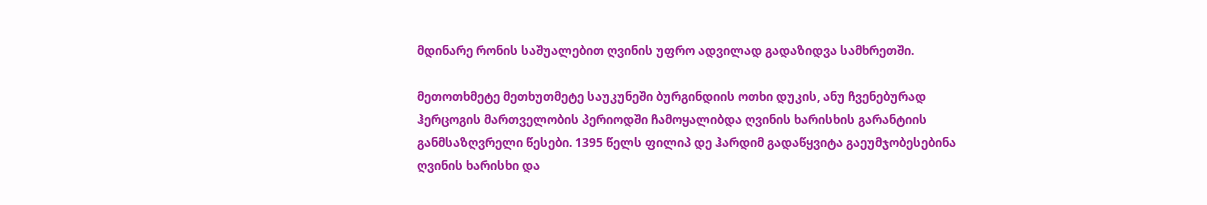მდინარე რონის საშუალებით ღვინის უფრო ადვილად გადაზიდვა სამხრეთში.

მეთოთხმეტე მეთხუთმეტე საუკუნეში ბურგინდიის ოთხი დუკის, ანუ ჩვენებურად ჰერცოგის მართველობის პერიოდში ჩამოყალიბდა ღვინის ხარისხის გარანტიის განმსაზღვრელი წესები. 1395 წელს ფილიპ დე ჰარდიმ გადაწყვიტა გაეუმჯობესებინა ღვინის ხარისხი და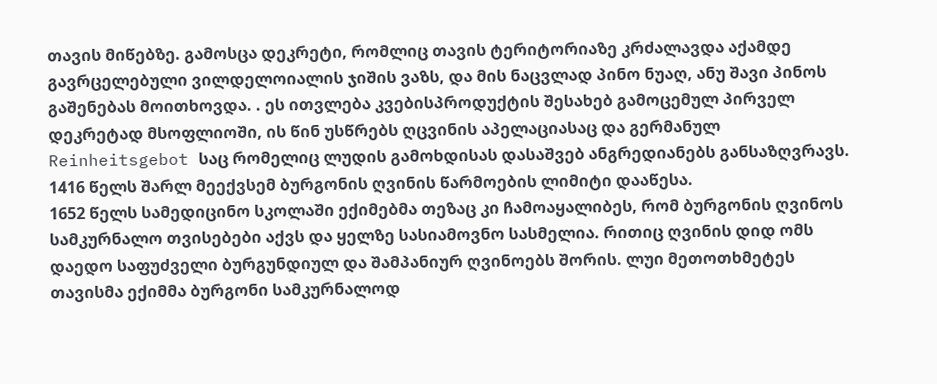თავის მიწებზე. გამოსცა დეკრეტი, რომლიც თავის ტერიტორიაზე კრძალავდა აქამდე გავრცელებული ვილდელოიალის ჯიშის ვაზს, და მის ნაცვლად პინო ნუაღ, ანუ შავი პინოს გაშენებას მოითხოვდა. . ეს ითვლება კვებისპროდუქტის შესახებ გამოცემულ პირველ დეკრეტად მსოფლიოში, ის წინ უსწრებს ღცვინის აპელაციასაც და გერმანულ Reinheitsgebot საც რომელიც ლუდის გამოხდისას დასაშვებ ანგრედიანებს განსაზღვრავს. 1416 წელს შარლ მეექვსემ ბურგონის ღვინის წარმოების ლიმიტი დააწესა.
1652 წელს სამედიცინო სკოლაში ექიმებმა თეზაც კი ჩამოაყალიბეს, რომ ბურგონის ღვინოს სამკურნალო თვისებები აქვს და ყელზე სასიამოვნო სასმელია. რითიც ღვინის დიდ ომს დაედო საფუძველი ბურგუნდიულ და შამპანიურ ღვინოებს შორის. ლუი მეთოთხმეტეს თავისმა ექიმმა ბურგონი სამკურნალოდ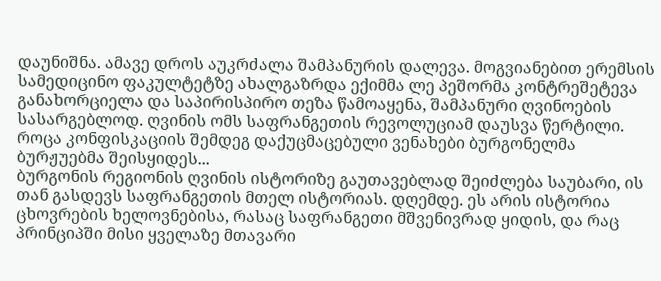დაუნიშნა. ამავე დროს აუკრძალა შამპანურის დალევა. მოგვიანებით ერემსის სამედიცინო ფაკულტეტზე ახალგაზრდა ექიმმა ლე პეშორმა კონტრეშეტევა განახორციელა და საპირისპირო თეზა წამოაყენა, შამპანური ღვინოების სასარგებლოდ. ღვინის ომს საფრანგეთის რევოლუციამ დაუსვა წერტილი. როცა კონფისკაციის შემდეგ დაქუცმაცებული ვენახები ბურგონელმა ბურჟუებმა შეისყიდეს...
ბურგონის რეგიონის ღვინის ისტორიზე გაუთავებლად შეიძლება საუბარი, ის თან გასდევს საფრანგეთის მთელ ისტორიას. დღემდე. ეს არის ისტორია ცხოვრების ხელოვნებისა, რასაც საფრანგეთი მშვენივრად ყიდის, და რაც პრინციპში მისი ყველაზე მთავარი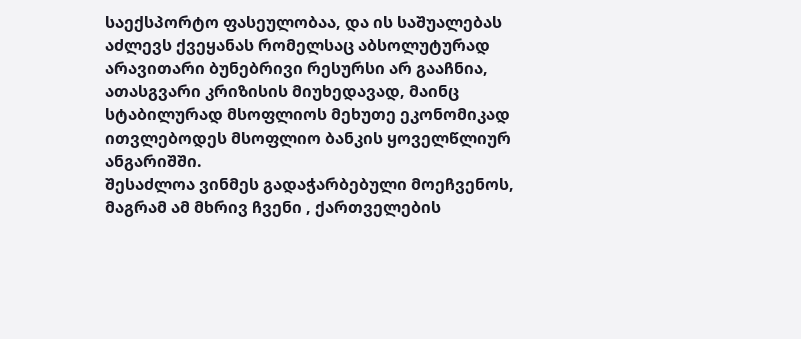საექსპორტო ფასეულობაა, და ის საშუალებას აძლევს ქვეყანას რომელსაც აბსოლუტურად არავითარი ბუნებრივი რესურსი არ გააჩნია, ათასგვარი კრიზისის მიუხედავად, მაინც სტაბილურად მსოფლიოს მეხუთე ეკონომიკად ითვლებოდეს მსოფლიო ბანკის ყოველწლიურ ანგარიშში.
შესაძლოა ვინმეს გადაჭარბებული მოეჩვენოს, მაგრამ ამ მხრივ ჩვენი , ქართველების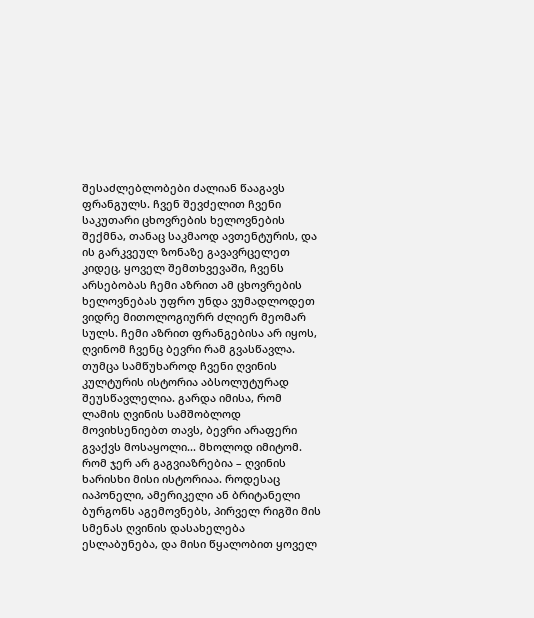შესაძლებლობები ძალიან წააგავს ფრანგულს. ჩვენ შევძელით ჩვენი საკუთარი ცხოვრების ხელოვნების შექმნა, თანაც საკმაოდ ავთენტურის, და ის გარკვეულ ზონაზე გავავრცელეთ კიდეც, ყოველ შემთხვევაში, ჩვენს არსებობას ჩემი აზრით ამ ცხოვრების ხელოვნებას უფრო უნდა ვუმადლოდეთ ვიდრე მითოლოგიურრ ძლიერ მეომარ სულს. ჩემი აზრით ფრანგებისა არ იყოს, ღვინომ ჩვენც ბევრი რამ გვასწავლა. თუმცა სამწუხაროდ ჩვენი ღვინის კულტურის ისტორია აბსოლუტურად შეუსწავლელია. გარდა იმისა, რომ ლამის ღვინის სამშობლოდ მოვიხსენიებთ თავს, ბევრი არაფერი გვაქვს მოსაყოლი... მხოლოდ იმიტომ. რომ ჯერ არ გაგვიაზრებია – ღვინის ხარისხი მისი ისტორიაა. როდესაც იაპონელი, ამერიკელი ან ბრიტანელი ბურგონს აგემოვნებს, პირველ რიგში მის სმენას ღვინის დასახელება ესლაბუნება, და მისი წყალობით ყოველ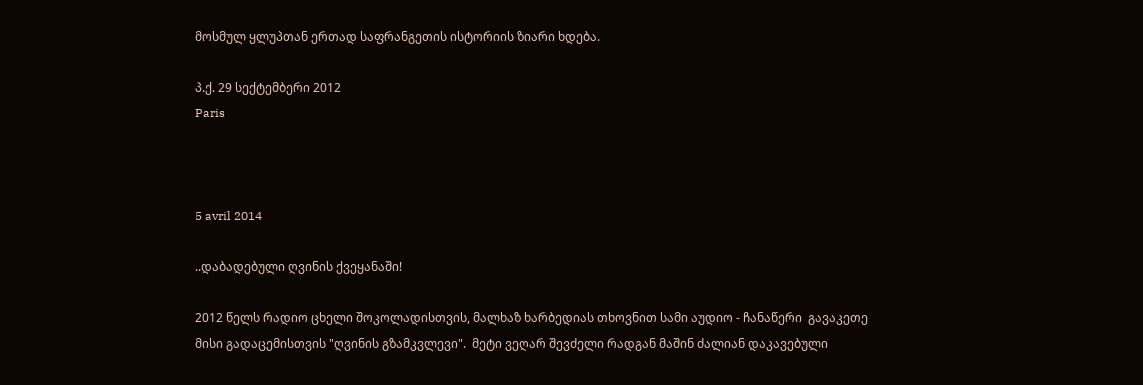მოსმულ ყლუპთან ერთად საფრანგეთის ისტორიის ზიარი ხდება.

პ.ქ. 29 სექტემბერი 2012
Paris



5 avril 2014

..დაბადებული ღვინის ქვეყანაში!

2012 წელს რადიო ცხელი შოკოლადისთვის, მალხაზ ხარბედიას თხოვნით სამი აუდიო - ჩანაწერი  გავაკეთე მისი გადაცემისთვის "ღვინის გზამკვლევი".  მეტი ვეღარ შევძელი რადგან მაშინ ძალიან დაკავებული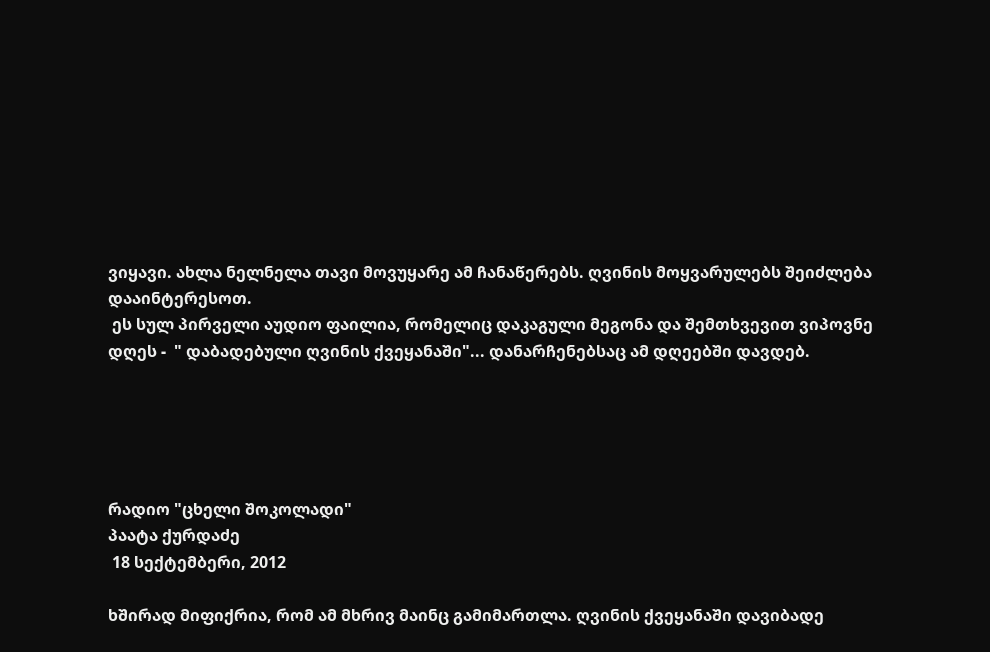ვიყავი. ახლა ნელნელა თავი მოვუყარე ამ ჩანაწერებს. ღვინის მოყვარულებს შეიძლება დააინტერესოთ.
 ეს სულ პირველი აუდიო ფაილია, რომელიც დაკაგული მეგონა და შემთხვევით ვიპოვნე დღეს -  " დაბადებული ღვინის ქვეყანაში"... დანარჩენებსაც ამ დღეებში დავდებ.





რადიო "ცხელი შოკოლადი"
პაატა ქურდაძე
 18 სექტემბერი, 2012

ხშირად მიფიქრია, რომ ამ მხრივ მაინც გამიმართლა. ღვინის ქვეყანაში დავიბადე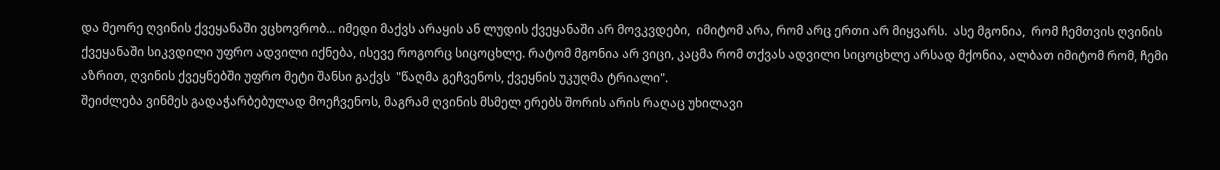და მეორე ღვინის ქვეყანაში ვცხოვრობ... იმედი მაქვს არაყის ან ლუდის ქვეყანაში არ მოვკვდები,  იმიტომ არა, რომ არც ერთი არ მიყვარს.  ასე მგონია,  რომ ჩემთვის ღვინის ქვეყანაში სიკვდილი უფრო ადვილი იქნება, ისევე როგორც სიცოცხლე. რატომ მგონია არ ვიცი, კაცმა რომ თქვას ადვილი სიცოცხლე არსად მქონია, ალბათ იმიტომ რომ, ჩემი აზრით, ღვინის ქვეყნებში უფრო მეტი შანსი გაქვს  "წაღმა გეჩვენოს, ქვეყნის უკუღმა ტრიალი".
შეიძლება ვინმეს გადაჭარბებულად მოეჩვენოს, მაგრამ ღვინის მსმელ ერებს შორის არის რაღაც უხილავი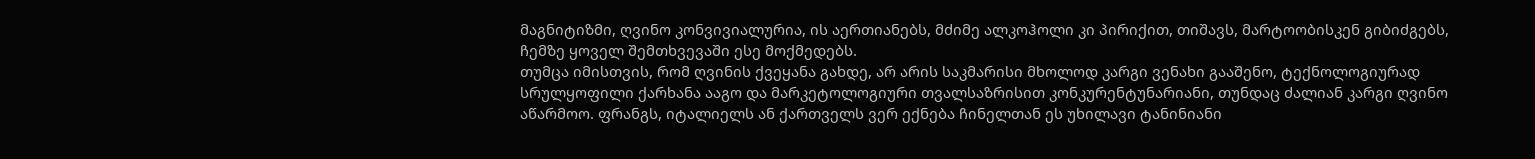მაგნიტიზმი, ღვინო კონვივიალურია, ის აერთიანებს, მძიმე ალკოჰოლი კი პირიქით, თიშავს, მარტოობისკენ გიბიძგებს, ჩემზე ყოველ შემთხვევაში ესე მოქმედებს.
თუმცა იმისთვის, რომ ღვინის ქვეყანა გახდე, არ არის საკმარისი მხოლოდ კარგი ვენახი გააშენო, ტექნოლოგიურად სრულყოფილი ქარხანა ააგო და მარკეტოლოგიური თვალსაზრისით კონკურენტუნარიანი, თუნდაც ძალიან კარგი ღვინო აწარმოო. ფრანგს, იტალიელს ან ქართველს ვერ ექნება ჩინელთან ეს უხილავი ტანინიანი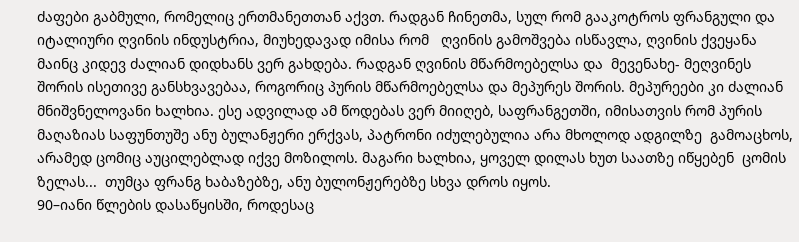ძაფები გაბმული, რომელიც ერთმანეთთან აქვთ. რადგან ჩინეთმა, სულ რომ გააკოტროს ფრანგული და იტალიური ღვინის ინდუსტრია, მიუხედავად იმისა რომ   ღვინის გამოშვება ისწავლა, ღვინის ქვეყანა მაინც კიდევ ძალიან დიდხანს ვერ გახდება. რადგან ღვინის მწარმოებელსა და  მევენახე- მეღვინეს შორის ისეთივე განსხვავებაა, როგორიც პურის მწარმოებელსა და მეპურეს შორის. მეპურეები კი ძალიან მნიშვნელოვანი ხალხია. ესე ადვილად ამ წოდებას ვერ მიიღებ, საფრანგეთში, იმისათვის რომ პურის  მაღაზიას საფუნთუშე ანუ ბულანჟერი ერქვას, პატრონი იძულებულია არა მხოლოდ ადგილზე  გამოაცხოს, არამედ ცომიც აუცილებლად იქვე მოზილოს. მაგარი ხალხია, ყოველ დილას ხუთ საათზე იწყებენ  ცომის ზელას...  თუმცა ფრანგ ხაბაზებზე, ანუ ბულონჟერებზე სხვა დროს იყოს.
90–იანი წლების დასაწყისში, როდესაც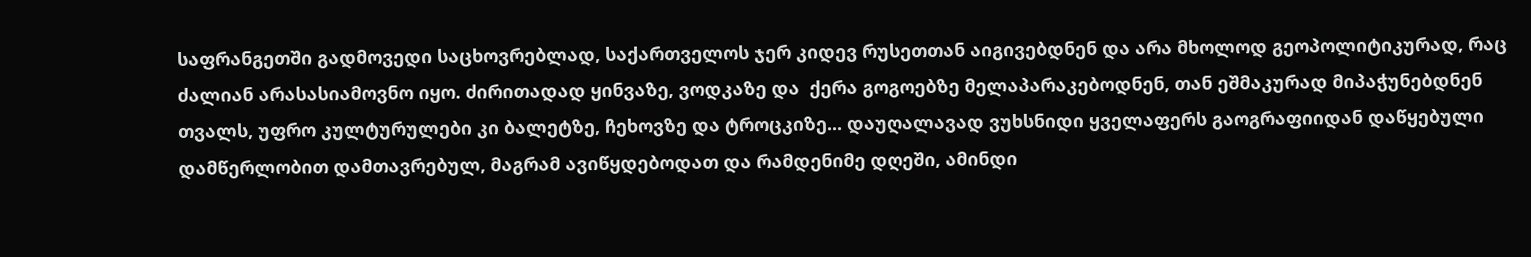საფრანგეთში გადმოვედი საცხოვრებლად, საქართველოს ჯერ კიდევ რუსეთთან აიგივებდნენ და არა მხოლოდ გეოპოლიტიკურად, რაც ძალიან არასასიამოვნო იყო. ძირითადად ყინვაზე, ვოდკაზე და  ქერა გოგოებზე მელაპარაკებოდნენ, თან ეშმაკურად მიპაჭუნებდნენ თვალს, უფრო კულტურულები კი ბალეტზე, ჩეხოვზე და ტროცკიზე... დაუღალავად ვუხსნიდი ყველაფერს გაოგრაფიიდან დაწყებული დამწერლობით დამთავრებულ, მაგრამ ავიწყდებოდათ და რამდენიმე დღეში, ამინდი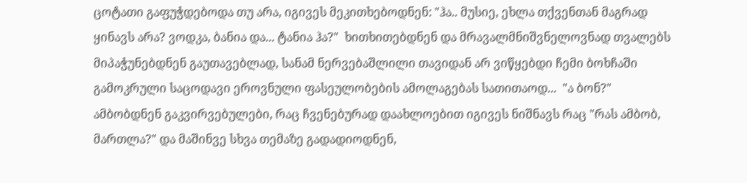ცოტათი გაფუჭდებოდა თუ არა, იგივეს მეკითხებოდნენ: "ჰა.. მუსიე, ეხლა თქვენთან მაგრად ყინავს არა? ვოდკა, ბანია და... ტანია ჰა?"  ხითხითებდნენ და მრავალმნიშვნელოვნად თვალებს მიპაჭუნებდნენ გაუთავებლად, სანამ ნერვებაშლილი თავიდან არ ვიწყებდი ჩემი ბოხჩაში გამოკრული საცოდავი ეროვნული ფასეულობების ამოლაგებას სათითაოდ...  "ა ბონ?" ამბობდნენ გაკვირვებულები, რაც ჩვენებურად დაახლოებით იგივეს ნიშნავს რაც "რას ამბობ, მართლა?" და მაშინვე სხვა თემაზე გადადიოდნენ,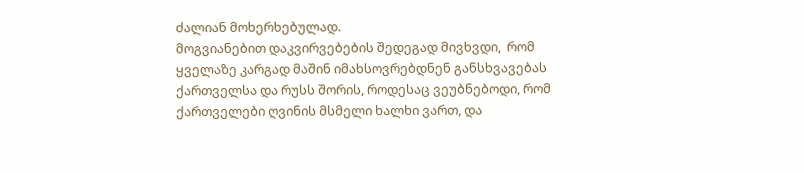ძალიან მოხერხებულად.
მოგვიანებით დაკვირვებების შედეგად მივხვდი,  რომ ყველაზე კარგად მაშინ იმახსოვრებდნენ განსხვავებას ქართველსა და რუსს შორის, როდესაც ვეუბნებოდი, რომ ქართველები ღვინის მსმელი ხალხი ვართ, და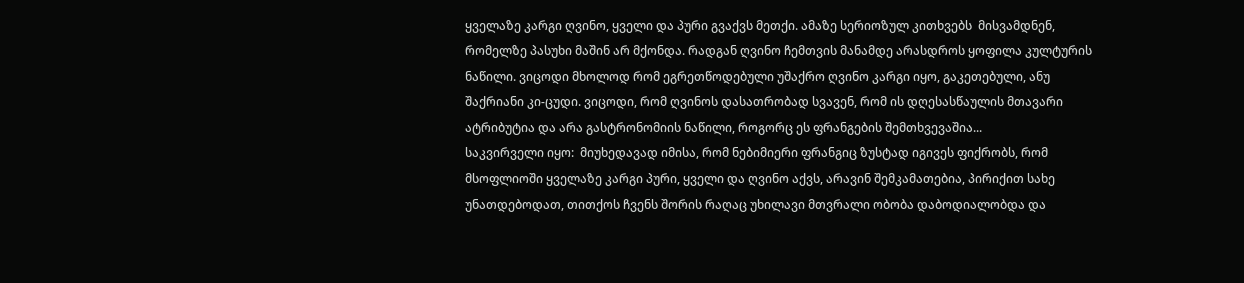ყველაზე კარგი ღვინო, ყველი და პური გვაქვს მეთქი. ამაზე სერიოზულ კითხვებს  მისვამდნენ, რომელზე პასუხი მაშინ არ მქონდა. რადგან ღვინო ჩემთვის მანამდე არასდროს ყოფილა კულტურის ნაწილი. ვიცოდი მხოლოდ რომ ეგრეთწოდებული უშაქრო ღვინო კარგი იყო, გაკეთებული, ანუ შაქრიანი კი-ცუდი. ვიცოდი, რომ ღვინოს დასათრობად სვავენ, რომ ის დღესასწაულის მთავარი  ატრიბუტია და არა გასტრონომიის ნაწილი, როგორც ეს ფრანგების შემთხვევაშია...
საკვირველი იყო:  მიუხედავად იმისა, რომ ნებიმიერი ფრანგიც ზუსტად იგივეს ფიქრობს, რომ მსოფლიოში ყველაზე კარგი პური, ყველი და ღვინო აქვს, არავინ შემკამათებია, პირიქით სახე უნათდებოდათ, თითქოს ჩვენს შორის რაღაც უხილავი მთვრალი ობობა დაბოდიალობდა და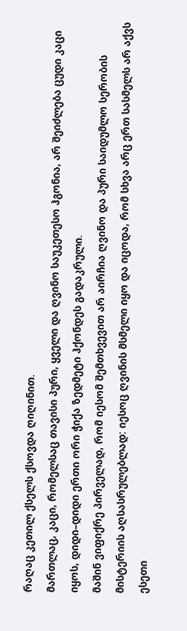რაღაც კეთილ ქსელს ქსოვდა ღიღინით.
მართლაც, კაცი, რომელსაც თავისი პური, ყველი და ღვინო საუკეთესო ჰგონია, არ შეიძლება ცუდი კაცი იყოს, დიდი–დიდი ერთი ორი ჭიქა ზედმეტი ჰქონდეს გადაკრული.
მაშინ ვიფიქრე პირველად, რომ იესომ შემთხვევით არ აირჩია ღვინო და პური საიდუმლო სერობის მისტერიის აღსასრულებლად: იესოც ღვინის მსმელი იყო და იცოდა, რომ სხვა არც ერთ სასმელს არ აქვს  ესეთი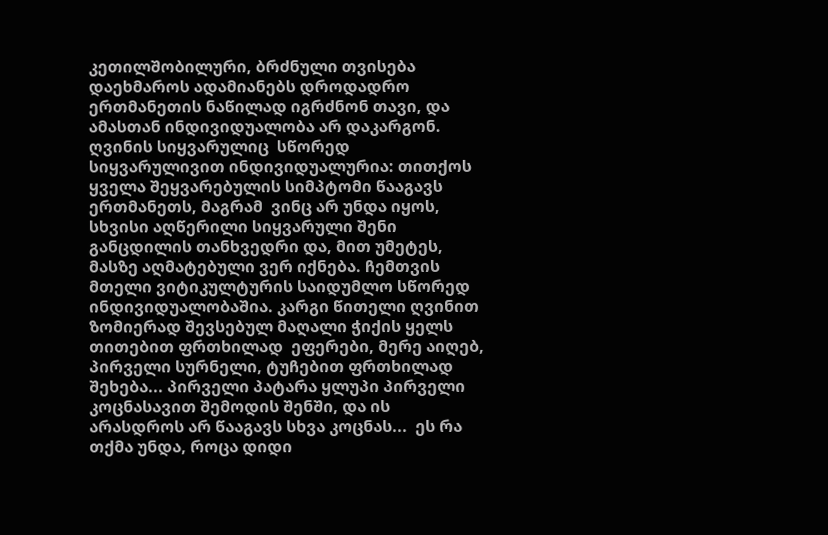კეთილშობილური, ბრძნული თვისება დაეხმაროს ადამიანებს დროდადრო ერთმანეთის ნაწილად იგრძნონ თავი, და ამასთან ინდივიდუალობა არ დაკარგონ.
ღვინის სიყვარულიც  სწორედ სიყვარულივით ინდივიდუალურია: თითქოს ყველა შეყვარებულის სიმპტომი წააგავს ერთმანეთს, მაგრამ  ვინც არ უნდა იყოს, სხვისი აღწერილი სიყვარული შენი განცდილის თანხვედრი და, მით უმეტეს, მასზე აღმატებული ვერ იქნება. ჩემთვის მთელი ვიტიკულტურის საიდუმლო სწორედ ინდივიდუალობაშია. კარგი წითელი ღვინით ზომიერად შევსებულ მაღალი ჭიქის ყელს  თითებით ფრთხილად  ეფერები, მერე აიღებ, პირველი სურნელი, ტუჩებით ფრთხილად შეხება... პირველი პატარა ყლუპი პირველი კოცნასავით შემოდის შენში, და ის არასდროს არ წააგავს სხვა კოცნას...  ეს რა თქმა უნდა, როცა დიდი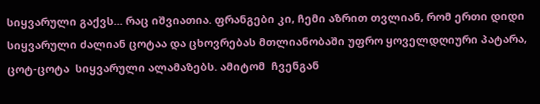სიყვარული გაქვს... რაც იშვიათია. ფრანგები კი, ჩემი აზრით თვლიან, რომ ერთი დიდი სიყვარული ძალიან ცოტაა და ცხოვრებას მთლიანობაში უფრო ყოველდღიური პატარა, ცოტ-ცოტა  სიყვარული ალამაზებს. ამიტომ  ჩვენგან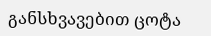განსხვავებით ცოტა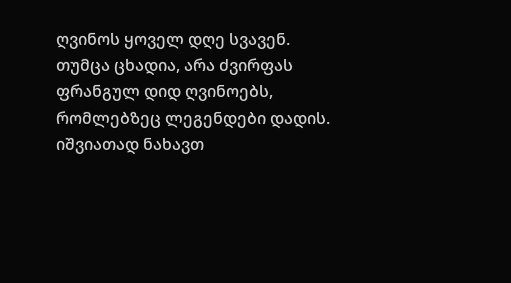ღვინოს ყოველ დღე სვავენ. თუმცა ცხადია, არა ძვირფას ფრანგულ დიდ ღვინოებს, რომლებზეც ლეგენდები დადის. იშვიათად ნახავთ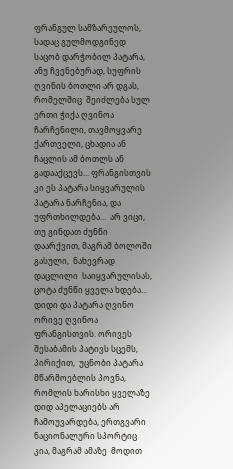ფრანგულ სამზარეულოს, სადაც გულმოდგინედ საცობ დარჭობილ პატარა, ანუ ჩვენებურად, სუფრის ღვინის ბოთლი არ დგას, რომელშიც  შეიძლება სულ ერთი ჭიქა ღვინოა ჩარჩენილი, თავმოყვარე ქართველი, ცხადია ან ჩაცლის ამ ბოთლს ან გადააქცევს... ფრანგისთვის კი ეს პატარა სიყვარულის პატარა ნარჩენია, და უფრთხილდება...  არ ვიცი, თუ გინდათ ძუნწი დაარქვით, მაგრამ ბოლოში გასული,  ნახევრად დაცლილი  საიყვარულისას, ცოტა ძუნწი ყველა ხდება... დიდი და პატარა ღვინო ორივე ღვინოა ფრანგისთვის. ორივეს შესაბამის პატივს სცემს, პირიქით,  უცნობი პატარა მწარმოებლის პოვნა, რომლის ხარისხი ყველაზე დიდ აპელაციებს არ ჩამოუვარდება, ერთგვარი ნაციონალური სპორტიც კია, მაგრამ ამაზე  მოდით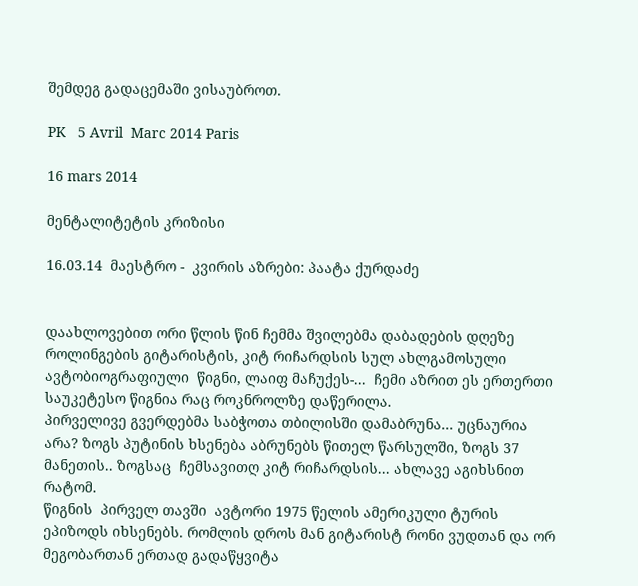შემდეგ გადაცემაში ვისაუბროთ.

PK   5 Avril  Marc 2014 Paris

16 mars 2014

მენტალიტეტის კრიზისი

16.03.14  მაესტრო -  კვირის აზრები: პაატა ქურდაძე


დაახლოვებით ორი წლის წინ ჩემმა შვილებმა დაბადების დღეზე  როლინგების გიტარისტის, კიტ რიჩარდსის სულ ახლგამოსული ავტობიოგრაფიული  წიგნი, ლაიფ მაჩუქეს-...  ჩემი აზრით ეს ერთერთი საუკეტესო წიგნია რაც როკნროლზე დაწერილა.
პირველივე გვერდებმა საბჭოთა თბილისში დამაბრუნა... უცნაურია არა? ზოგს პუტინის ხსენება აბრუნებს წითელ წარსულში, ზოგს 37 მანეთის.. ზოგსაც  ჩემსავითღ კიტ რიჩარდსის... ახლავე აგიხსნით რატომ.
წიგნის  პირველ თავში  ავტორი 1975 წელის ამერიკული ტურის ეპიზოდს იხსენებს. რომლის დროს მან გიტარისტ რონი ვუდთან და ორ მეგობართან ერთად გადაწყვიტა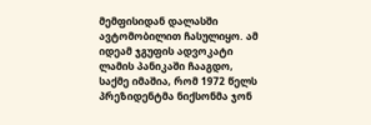მემფისიდან დალასში ავტომობილით ჩასულიყო. ამ იდეამ ჯგუფის ადვოკატი ლამის პანიკაში ჩააგდო, საქმე იმაშია, რომ 1972 წელს პრეზიდენტმა ნიქსონმა ჯონ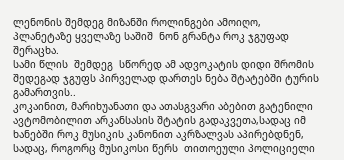ლენონის შემდეგ მიზანში როლინგები ამოიღო, პლანეტაზე ყველაზე საშიშ  ნონ გრანტა როკ ჯგუფად შერაცხა.
სამი წლის  შემდეგ  სწორედ ამ ადვოკატის დიდი შრომის შედეგად ჯგუფს პირველად დართეს ნება შტატებში ტურის გამართვის..
კოკაინით, მარიხუანათი და ათასგვარი აბებით გატენილი ავტომობილით არკანსასის შტატის გადაკვეთა,სადაც იმ ხანებში როკ მუსიკის კანონით აკრზალვას აპირებდნენ, სადაც, როგორც მუსიკოსი წერს  თითოეული პოლიციელი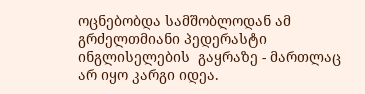ოცნებობდა სამშობლოდან ამ გრძელთმიანი პედერასტი ინგლისელების  გაყრაზე - მართლაც არ იყო კარგი იდეა.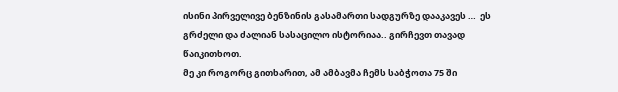ისინი პირველივე ბენზინის გასამართი სადგურზე დააკავეს …  ეს გრძელი და ძალიან სასაცილო ისტორიაა.. გირჩევთ თავად წაიკითხოთ.
მე კი როგორც გითხარით, ამ ამბავმა ჩემს საბჭოთა 75 ში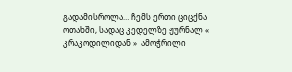გადამისროლა… ჩემს ერთი ციცქნა ოთახში, სადაც კედელზე ჟურნალ « კრაკოდილიდან »  ამოჭრილი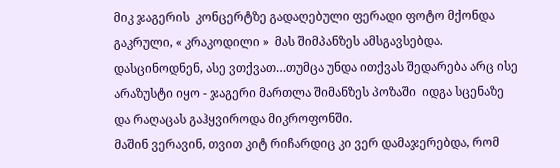მიკ ჯაგერის  კონცერტზე გადაღებული ფერადი ფოტო მქონდა გაკრული, « კრაკოდილი »  მას შიმპანზეს ამსგავსებდა. დასცინოდნენ, ასე ვთქვათ…თუმცა უნდა ითქვას შედარება არც ისე არაზუსტი იყო - ჯაგერი მართლა შიმანზეს პოზაში  იდგა სცენაზე და რაღაცას გაჰყვიროდა მიკროფონში.
მაშინ ვერავინ, თვით კიტ რიჩარდიც კი ვერ დამაჯერებდა, რომ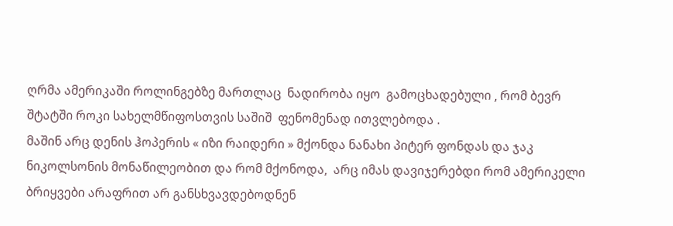ღრმა ამერიკაში როლინგებზე მართლაც  ნადირობა იყო  გამოცხადებული , რომ ბევრ შტატში როკი სახელმწიფოსთვის საშიშ  ფენომენად ითვლებოდა .
მაშინ არც დენის ჰოპერის « იზი რაიდერი » მქონდა ნანახი პიტერ ფონდას და ჯაკ ნიკოლსონის მონაწილეობით და რომ მქონოდა,  არც იმას დავიჯერებდი რომ ამერიკელი ბრიყვები არაფრით არ განსხვავდებოდნენ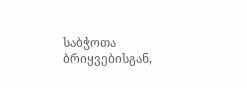საბჭოთა ბრიყვებისგან,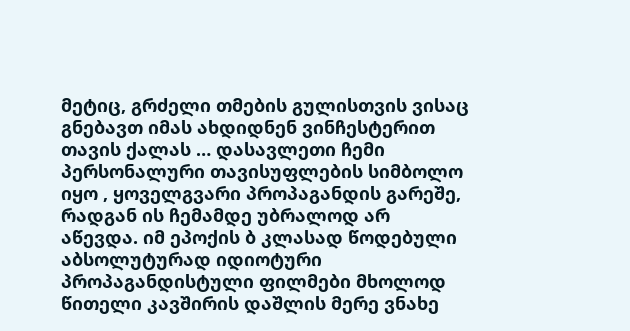მეტიც, გრძელი თმების გულისთვის ვისაც გნებავთ იმას ახდიდნენ ვინჩესტერით თავის ქალას … დასავლეთი ჩემი პერსონალური თავისუფლების სიმბოლო იყო , ყოველგვარი პროპაგანდის გარეშე, რადგან ის ჩემამდე უბრალოდ არ აწევდა. იმ ეპოქის ბ კლასად წოდებული აბსოლუტურად იდიოტური პროპაგანდისტული ფილმები მხოლოდ წითელი კავშირის დაშლის მერე ვნახე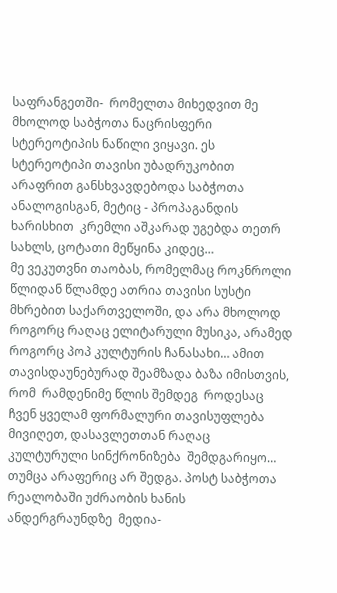საფრანგეთში-  რომელთა მიხედვით მე მხოლოდ საბჭოთა ნაცრისფერი სტერეოტიპის ნაწილი ვიყავი. ეს სტერეოტიპი თავისი უბადრუკობით არაფრით განსხვავდებოდა საბჭოთა ანალოგისგან, მეტიც - პროპაგანდის ხარისხით  კრემლი აშკარად უგებდა თეთრ სახლს, ცოტათი მეწყინა კიდეც…
მე ვეკუთვნი თაობას, რომელმაც როკნროლი წლიდან წლამდე ათრია თავისი სუსტი მხრებით საქართველოში, და არა მხოლოდ როგორც რაღაც ელიტარული მუსიკა, არამედ როგორც პოპ კულტურის ჩანასახი… ამით თავისდაუნებურად შეამზადა ბაზა იმისთვის, რომ  რამდენიმე წლის შემდეგ  როდესაც ჩვენ ყველამ ფორმალური თავისუფლება მივიღეთ, დასავლეთთან რაღაც  კულტურული სინქრონიზება  შემდგარიყო… თუმცა არაფერიც არ შედგა. პოსტ საბჭოთა რეალობაში უძრაობის ხანის ანდერგრაუნდზე  მედია-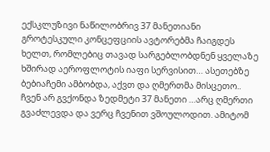ექსკლუზივი ნაწილობრივ 37 მანეთიანი  გროტესკული კონცეფციის ავტორებმა ჩაიგდეს ხელთ, რომლებიც თავად სარგებლობდნენ ყველაზე ხშირად აეროფლოტის იაფი სერვისით… ასეთებზე ბებიაჩემი ამბობდა, აქვთ და ღმერთმა მისცეთო.. ჩვენ არ გვქონდა ზედმეტი 37 მანეთი …არც ღმერთი გვაძლევდა და ვერც ჩვენით ვშოულოდით. ამიტომ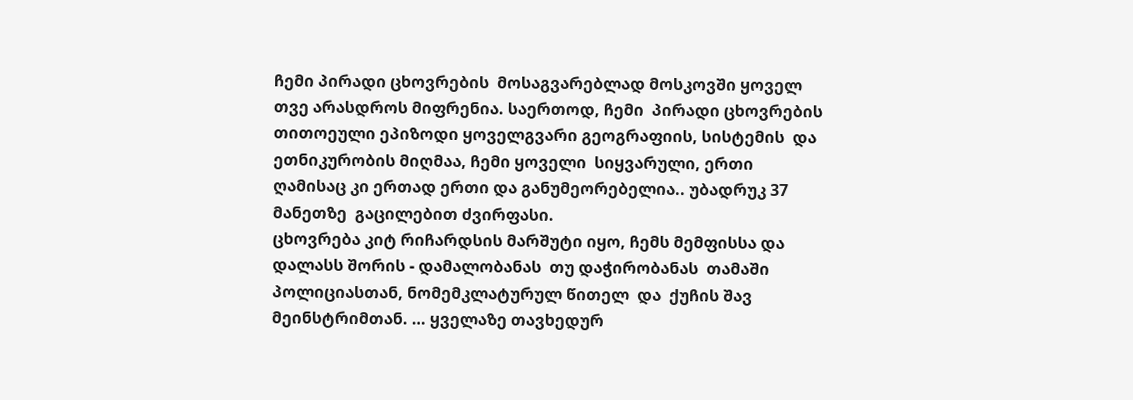ჩემი პირადი ცხოვრების  მოსაგვარებლად მოსკოვში ყოველ თვე არასდროს მიფრენია. საერთოდ, ჩემი  პირადი ცხოვრების თითოეული ეპიზოდი ყოველგვარი გეოგრაფიის, სისტემის  და ეთნიკურობის მიღმაა, ჩემი ყოველი  სიყვარული, ერთი ღამისაც კი ერთად ერთი და განუმეორებელია.. უბადრუკ 37 მანეთზე  გაცილებით ძვირფასი.
ცხოვრება კიტ რიჩარდსის მარშუტი იყო, ჩემს მემფისსა და დალასს შორის - დამალობანას  თუ დაჭირობანას  თამაში პოლიციასთან, ნომემკლატურულ წითელ  და  ქუჩის შავ მეინსტრიმთან. … ყველაზე თავხედურ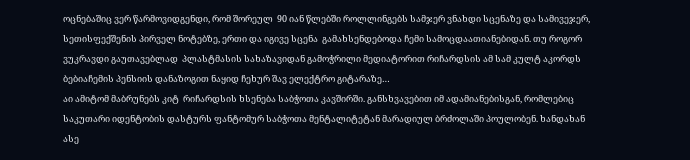ოცნებაშიც ვერ წარმოვიდგენდი, რომ შორეულ  90 იან წლებში როლლინგებს სამჯერ ვნახდი სცენაზე და სამივეჯერ, სეთისფექშენის პირველ ნოტებზე, ერთი და იგივე სცენა  გამახსენდებოდა ჩემი სამოცდაათიანებიდან. თუ როგორ ვუკრავდი გაუთავებლად  პლასტმასის სახაზავიდან გამოჭრილი მედიატორით რიჩარდსის ამ სამ კულტ აკორდს ბებიაჩემის პენსიის დანაზოგით ნაყიდ ჩეხურ შავ ელექტრო გიტარაზე…
აი ამიტომ მაბრუნებს კიტ  რიჩარდსის ხსენება საბჭოთა კავშირში. განსხვავებით იმ ადამიანებისგან, რომლებიც საკუთარი იდენტობის დასტურს ფანტომურ საბჭოთა მენტალიტეტან მარადიულ ბრძოლაში პოულობენ. ხანდახან ასე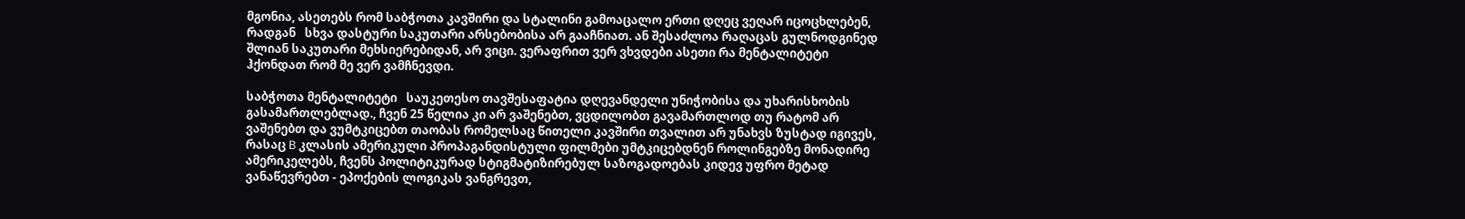მგონია, ასეთებს რომ საბჭოთა კავშირი და სტალინი გამოაცალო ერთი დღეც ვეღარ იცოცხლებენ, რადგან   სხვა დასტური საკუთარი არსებობისა არ გააჩნიათ. ან შესაძლოა რაღაცას გულნოდგინედ შლიან საკუთარი მეხსიერებიდან, არ ვიცი. ვერაფრით ვერ ვხვდები ასეთი რა მენტალიტეტი ჰქონდათ რომ მე ვერ ვამჩნევდი.

საბჭოთა მენტალიტეტი   საუკეთესო თავშესაფატია დღევანდელი უნიჭობისა და უხარისხობის გასამართლებლად., ჩვენ 25 წელია კი არ ვაშენებთ, ვცდილობთ გავამართლოდ თუ რატომ არ ვაშენებთ და ვუმტკიცებთ თაობას რომელსაც წითელი კავშირი თვალით არ უნახვს ზუსტად იგივეს, რასაც B კლასის ამერიკული პროპაგანდისტული ფილმები უმტკიცებდნენ როლინგებზე მონადირე ამერიკელებს, ჩვენს პოლიტიკურად სტიგმატიზირებულ საზოგადოებას კიდევ უფრო მეტად ვანაწევრებთ - ეპოქების ლოგიკას ვანგრევთ,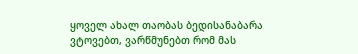ყოველ ახალ თაობას ბედისანაბარა ვტოვებთ, ვარწმუნებთ რომ მას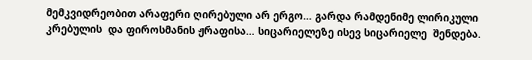მემკვიდრეობით არაფერი ღირებული არ ერგო… გარდა რამდენიმე ლირიკული კრებულის  და ფიროსმანის ჟრაფისა… სიცარიელეზე ისევ სიცარიელე  შენდება.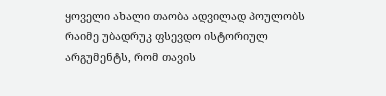ყოველი ახალი თაობა ადვილად პოულობს რაიმე უბადრუკ ფსევდო ისტორიულ არგუმენტს, რომ თავის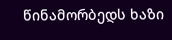წინამორბედს ხაზი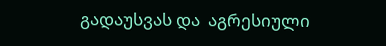გადაუსვას და  აგრესიული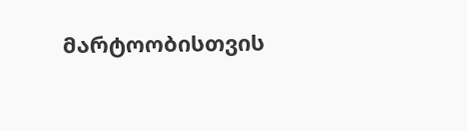მარტოობისთვის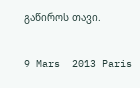გაწიროს თავი.

9 Mars  2013 Paris